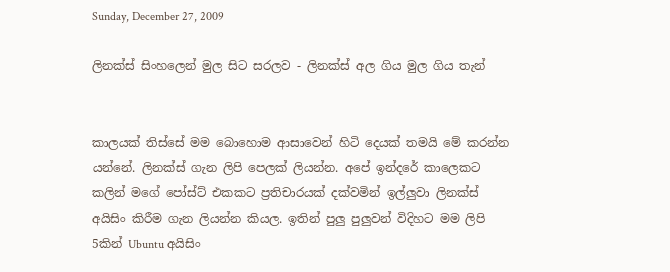Sunday, December 27, 2009

ලිනක්ස් සිංහලෙන් මුල සිට සරලව - ලිනක්ස් අල ගිය මුල ගිය තැන්


කාලයක් තිස්සේ මම බොහොම ආසාවෙන් හිටි දෙයක් තමයි මේ කරන්න යන්නේ. ලිනක්ස් ගැන ලිපි පෙලක් ලියන්න. අපේ ඉන්දරේ කාලෙකට කලින් මගේ පෝස්ට් එකකට ප්‍රතිචාරයක් දක්වමින් ඉල්ලුවා ලිනක්ස් අයිසිං කිරීම ගැන ලියන්න කියල. ඉතින් පුලු පුලුවන් විදිහට මම ලිපි 5කින් Ubuntu අයිසිං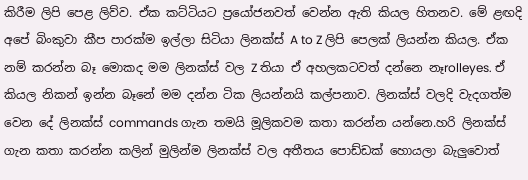කිරීම ලිපි පෙළ ලිව්ව. ඒක කට්ටියට ප්‍රයෝජනවත් වෙන්න ඇති කියල හිතනව. මේ ළඟදි අපේ බිංකුවා කීප පාරක්ම ඉල්ලා සිටියා ලිනක්ස් A to Z ලිපි පෙලක් ලියන්න කියල. ඒක නම් කරන්න බෑ මොකද මම ලිනක්ස් වල Z තියා ඒ අහලකටවත් දන්නෙ නෑrolleyes. ඒ කියල නිකන් ඉන්න බෑනේ මම දන්න ටික ලියන්නයි කල්පනාව. ලිනක්ස් වලදි වැදගත්ම වෙන දේ ලිනක්ස් commands ගැන තමයි මූලිකවම කතා කරන්න යන්නෙ.හරි ලිනක්ස් ගැන කතා කරන්න කලින් මුලින්ම ලිනක්ස් වල අතීතය පොඩ්ඩක් හොයලා බැලුවොත්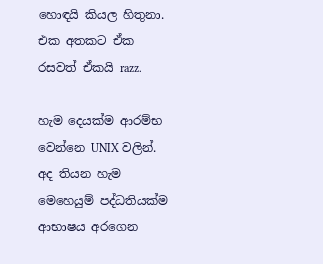හොඳයි කියල හිතුනා. එක අතකට ඒක රසවත් ඒකයි razz.

හැම දෙයක්ම ආරම්භ වෙන්නෙ UNIX වලින්. අද තියන හැම මෙහෙයුම් පද්ධතියක්ම ආභාෂය අරගෙන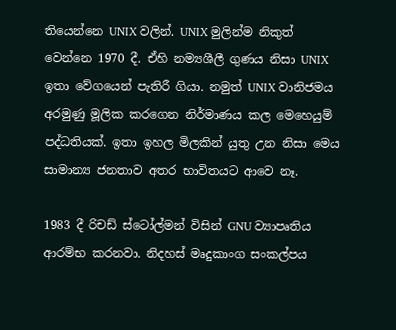තියෙන්නෙ UNIX වලින්. UNIX මුලින්ම නිකුත් වෙන්නෙ 1970 දී. ඒහි නම්‍යශීලී ගුණය නිසා UNIX ඉතා වේගයෙන් පැතිරී ගියා. නමුත් UNIX වානිජමය අරමුණු මූලික කරගෙන නිර්මාණය කල මෙහෙයුම් පද්ධතියක්. ඉතා ඉහල මිලකින් යුතු උන නිසා මෙය සාමාන්‍ය ජනතාව අතර භාවිතයට ආවෙ නෑ.

1983 දී රිචඩ් ස්ටෝල්මන් විසින් GNU ව්‍යාපෘතිය ආරම්භ කරනවා. නිදහස් මෘදුකාංග සංකල්පය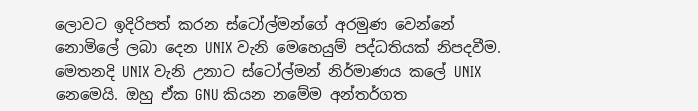ලොවට ඉදිරිපත් කරන ස්ටෝල්මන්ගේ අරමුණ වෙන්නේ නොමිලේ ලබා දෙන UNIX වැනි මෙහෙයුම් පද්ධතියක් නිපදවීම. මෙතනදි UNIX වැනි උනාට ස්ටෝල්මන් නිර්මාණය කලේ UNIX නෙමෙයි. ඔහු ඒක GNU කියන නමේම අන්තර්ගත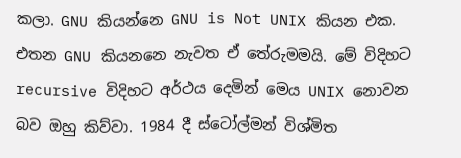කලා. GNU කියන්නෙ GNU is Not UNIX කියන එක. එතන GNU කියනනෙ නැවත ඒ තේරුමමයි. මේ විදිහට recursive විදිහට අර්ථය දෙමින් මෙය UNIX නොවන බව ඔහු කිව්වා. 1984 දී ස්ටෝල්මන් විශ්මිත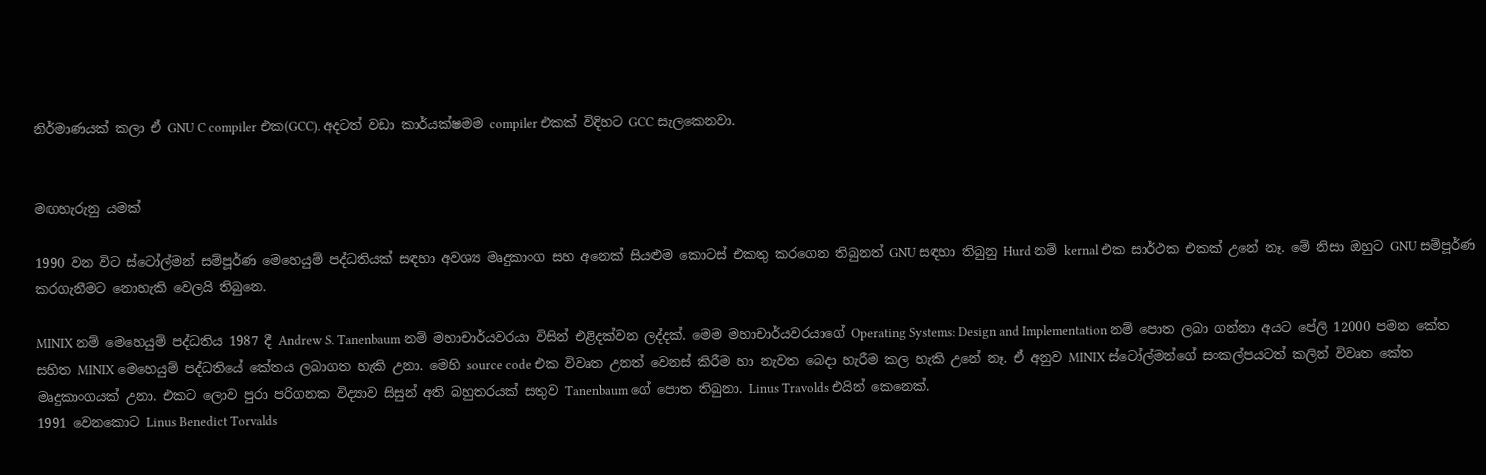නිර්මාණයක් කලා ඒ GNU C compiler එක(GCC). අදටත් වඩා කාර්යක්ෂමම compiler එකක් විදිහට GCC සැලකෙනවා.


මඟහැරුනු යමක්

1990 වන විට ස්ටෝල්මන් සම්පූර්ණ මෙහෙයුම් පද්ධතියක් සඳහා අවශ්‍ය මෘදුකාංග සහ අනෙක් සියළුම කොටස් එකතු කරගෙන තිබුනත් GNU සඳහා තිබුනු Hurd නම් kernal එක සාර්ථක එකක් උනේ නෑ. මේ නිසා ඔහුට GNU සම්පූර්ණ කරගැනීමට නොහැකි වෙලයි තිබුනෙ.

MINIX නම් මෙහෙයුම් පද්ධතිය 1987 දී Andrew S. Tanenbaum නම් මහාචාර්යවරයා විසින් එළිදක්වන ලද්දක්. මෙම මහාචාර්යවරයාගේ Operating Systems: Design and Implementation නම් පොත ලබා ගන්නා අයට පේලි 12000 පමන කේත සහිත MINIX මෙහෙයුම් පද්ධතියේ කේතය ලබාගත හැකි උනා. මෙහි source code එක විවෘත උනත් වෙනස් කිරීම හා නැවත බෙදා හැරීම කල හැකි උනේ නෑ. ඒ අනුව MINIX ස්ටෝල්මන්ගේ සංකල්පයටත් කලින් විවෘත කේත මෘදුකාංගයක් උනා. එකට ලොව පුරා පරිගනක විද්‍යාව සිසුන් අති බහුතරයක් සතුව Tanenbaum ගේ පොත තිබුනා. Linus Travolds එයින් කෙනෙක්.
1991 වෙනකොට Linus Benedict Torvalds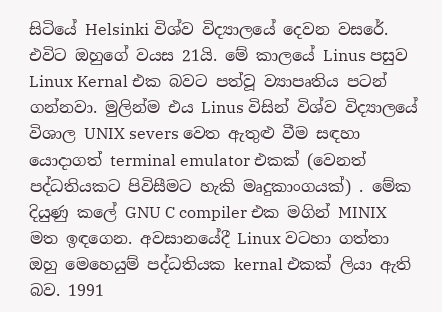සිටියේ Helsinki විශ්ව විද්‍යාලයේ දෙවන වසරේ. එවිට ඔහුගේ වයස 21යි. මේ කාලයේ Linus පසුව Linux Kernal එක බවට පත්වූ ව්‍යාපෘතිය පටන් ගන්නවා. මුලින්ම එය Linus විසින් විශ්ව විද්‍යාලයේ විශාල UNIX severs වෙත ඇතුළු වීම සඳහා යොදාගත් terminal emulator එකක් (වෙනත් පද්ධතියකට පිවිසීමට හැකි මෘදුකාංගයක්) . මේක දියුණු කලේ GNU C compiler එක මගින් MINIX මත ඉඳගෙන. අවසානයේදී Linux වටහා ගත්තා ඔහු මෙහෙයුම් පද්ධතියක kernal එකක් ලියා ඇති බව. 1991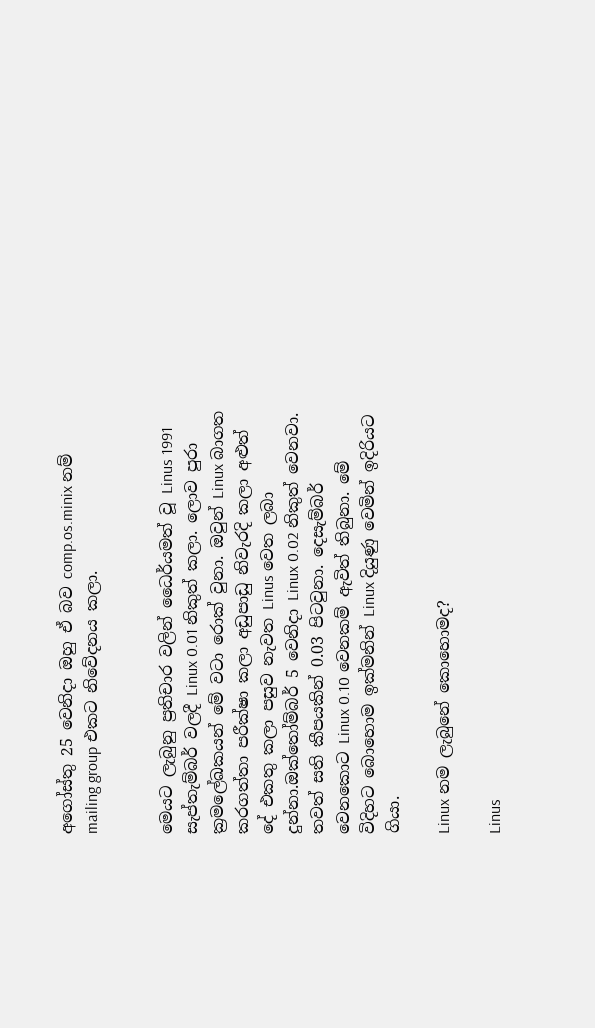අගෝස්තු 25 වෙනිදා ඔහු ඒ බව comp.os.minix නම් mailing group එකට නිවේදනය කලා.


මෙයට ලැබුනු ප්‍රතිචාර වලින් ධෛර්යමත් වූ Linus 1991 සැප්තැම්බර් වලදී Linux 0.01 නිකුත් කලා. ලොව පුරා ක්‍රමලේඛකයන් මේ වටා රොක් වුනා. ඔවුන් Linux බාගත කරගත්තා පරීක්ෂා කලා අඩුපාඩු නිවැරදි කලා අළුත් දේ එකතු කලා පසුව නැවත Linus වෙත ලබා දුන්නා.ඔක්තෝම්බර් 5 වෙනිදා Linux 0.02 නිකුත් වෙනවා. තවත් සති කීපයකින් 0.03 පිටවුනා. දෙසැම්බර් වෙනකොට Linux 0.10 වෙනකම් ඇවිත් තිබුනා. මේ විදිහට බොහොම ඉක්මනින් Linux දියුණු වෙමින් ඉදිරියට ගියා.

Linux නම ලැබුනේ කොහොමද?

Linus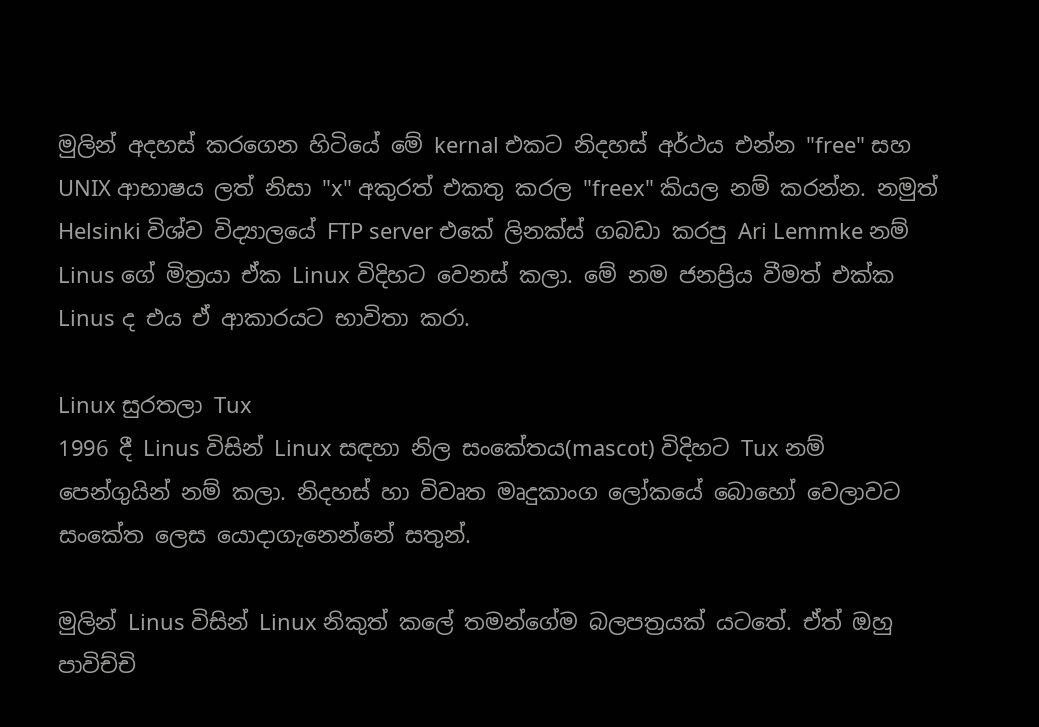මුලින් අදහස් කරගෙන හිටියේ මේ kernal එකට නිදහස් අර්ථය එන්න "free" සහ UNIX ආභාෂය ලත් නිසා "x" අකුරත් එකතු කරල "freex" කියල නම් කරන්න. නමුත් Helsinki විශ්ව විද්‍යාලයේ FTP server එකේ ලිනක්ස් ගබඩා කරපු Ari Lemmke නම් Linus ගේ මිත්‍රයා ඒක Linux විදිහට වෙනස් කලා. මේ නම ජනප්‍රිය වීමත් එක්ක Linus ද එය ඒ ආකාරයට භාවිතා කරා.

Linux සුරතලා Tux
1996 දී Linus විසින් Linux සඳහා නිල සංකේතය(mascot) විදිහට Tux නම් පෙන්ගුයින් නම් කලා. නිදහස් හා විවෘත මෘදුකාංග ලෝකයේ බොහෝ වෙලාවට සංකේත ලෙස යොදාගැනෙන්නේ සතුන්.

මුලින් Linus විසින් Linux නිකුත් කලේ තමන්ගේම බලපත්‍රයක් යටතේ. ඒත් ඔහු පාවිච්චි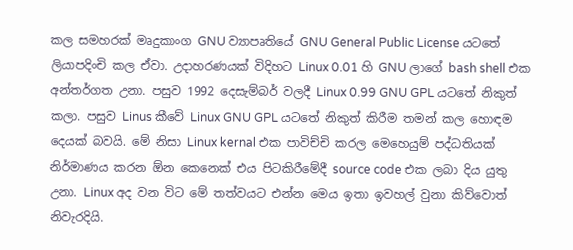කල සමහරක් මෘදුකාංග GNU ව්‍යාපෘතියේ GNU General Public License යටතේ ලියාපදිංචි කල ඒවා. උදාහරණයක් විදිහට Linux 0.01 හි GNU ලාගේ bash shell එක අන්තර්ගත උනා. පසුව 1992 දෙසැම්බර් වලදී Linux 0.99 GNU GPL යටතේ නිකුත් කලා. පසුව Linus කීවේ Linux GNU GPL යටතේ නිකුත් කිරීම තමන් කල හොඳම දෙයක් බවයි. මේ නිසා Linux kernal එක පාවිච්චි කරල මෙහෙයුම් පද්ධතියක් නිර්මාණය කරන ඕන කෙනෙක් එය පිටකිරීමේදී source code එක ලබා දිය යුතු උනා. Linux අද වන විට මේ තත්වයට එන්න මෙය ඉතා ඉවහල් වුනා කිව්වොත් නිවැරදියි.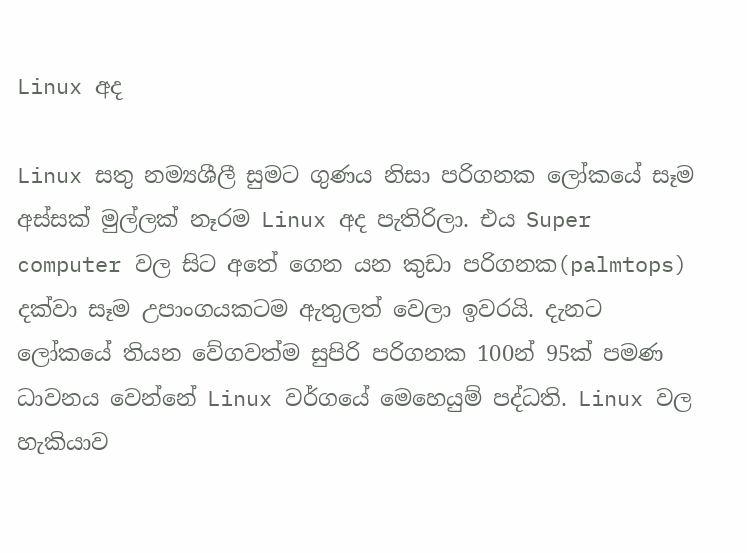Linux අද

Linux සතු නම්‍යශීලී සුමට ගුණය නිසා පරිගනක ලෝකයේ සෑම අස්සක් මුල්ලක් නෑරම Linux අද පැතිරිලා. එය Super computer වල සිට අතේ ගෙන යන කුඩා පරිගනක(palmtops) දක්වා සෑම උපාංගයකටම ඇතුලත් වෙලා ඉවරයි. දැනට ලෝකයේ තියන වේගවත්ම සුපිරි පරිගනක 100න් 95ක් පමණ ධාවනය වෙන්නේ Linux වර්ගයේ මෙහෙයුම් පද්ධති. Linux වල හැකියාව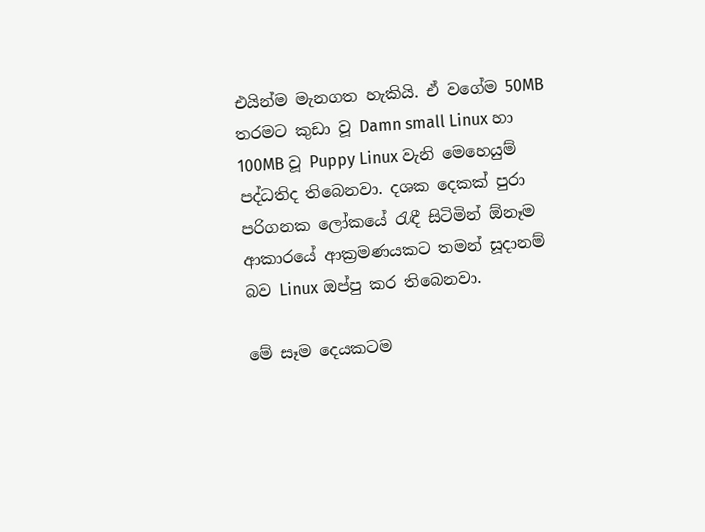එයින්ම මැනගත හැකියි. ඒ වගේම 50MB තරමට කුඩා වූ Damn small Linux හා 100MB වූ Puppy Linux වැනි මෙහෙයුම් පද්ධතිද තිබෙනවා. දශක දෙකක් පුරා පරිගනක ලෝකයේ රැඳී සිටිමින් ඕනෑම ආකාරයේ ආක්‍රමණයකට තමන් සූදානම් බව Linux ඔප්පු කර තිබෙනවා.

මේ සෑම දෙයකටම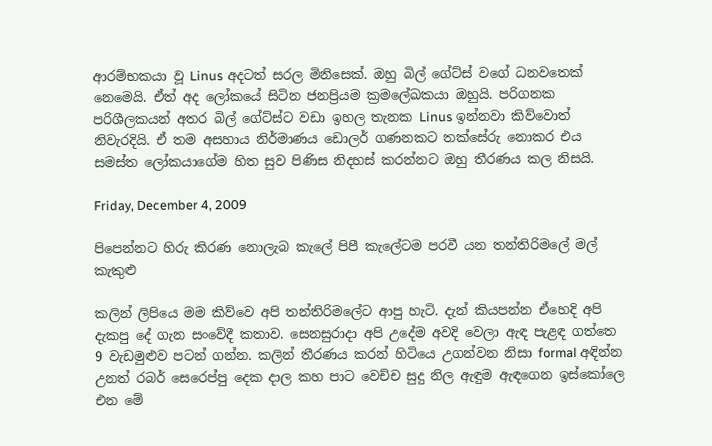ආරම්භකයා වූ Linus අදටත් සරල මිනිසෙක්. ඔහු බිල් ගේට්ස් වගේ ධනවතෙක් නෙමෙයි. ඒත් අද ලෝකයේ සිටින ජනප්‍රියම ක්‍රමලේඛකයා ඔහුයි. පරිගනක පරිශීලකයන් අතර බිල් ගේට්ස්ට වඩා ඉහල තැනක Linus ඉන්නවා කිව්වොත් නිවැරදියි. ඒ තම අසහාය නිර්මාණය ඩොලර් ගණනකට තක්සේරු නොකර එය සමස්ත ලෝකයාගේම හිත සුව පිණිස නිදහස් කරන්නට ඔහු තීරණය කල නිසයි.

Friday, December 4, 2009

පිපෙන්නට හිරු කිරණ නොලැබ කැලේ පිපී කැලේටම පරවී යන තන්තිරිමලේ මල් කැකුළු

කලින් ලිපියෙ මම කිව්වෙ අපි තන්තිරිමලේට ආපු හැටි. දැන් කියපන්න ඒහෙදි අපි දැකපු දේ ගැන සංවේදී කතාව. සෙනසුරාදා අපි උදේම අවදි වෙලා ඇඳ පැළඳ ගත්තෙ 9 වැඩමුළුව පටන් ගන්න. කලින් තීරණය කරන් හිටියෙ උගන්වන නිසා formal අඳින්න උනත් රබර් සෙරෙප්පු දෙක දාල කහ පාට වෙච්ච සුදු නිල ඇඳුම ඇඳගෙන ඉස්කෝලෙ එන මේ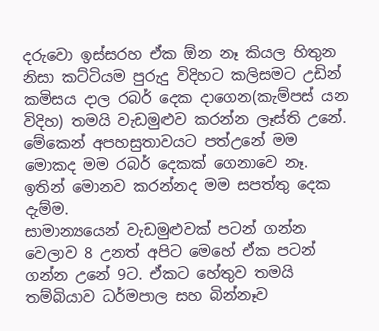දරුවො ඉස්සරහ ඒක ඕන නෑ කියල හිතුන නිසා කට්ටියම පුරුදු විදිහට කලිසමට උඩින් කමිසය දාල රබර් දෙක දාගෙන(කැම්පස් යන විදිහ) තමයි වැඩමුළුව කරන්න ලෑස්ති උනේ. මේකෙන් අපහසුතාවයට පත්උනේ මම මොකද මම රබර් දෙකක් ගෙනාවෙ නෑ. ඉතින් මොනව කරන්නද මම සපත්තු දෙක දැම්ම.
සාමාන්‍යයෙන් වැඩමුළුවක් පටන් ගන්න වෙලාව 8 උනත් අපිට මෙහේ ඒක පටන් ගන්න උනේ 9ට. ඒකට හේතුව තමයි තම්බියාව ධර්මපාල සහ බින්නෑව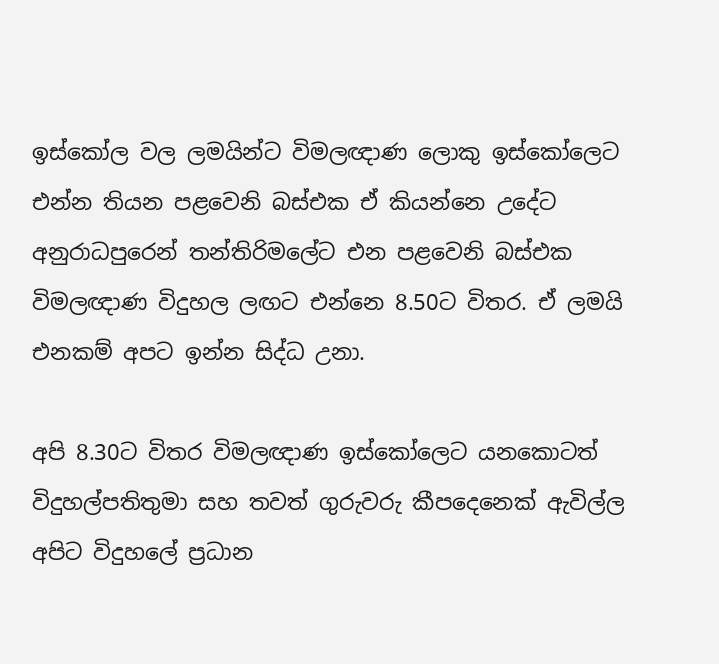ඉස්කෝල වල ලමයින්ට විමලඥාණ ලොකු ඉස්කෝලෙට එන්න තියන පළවෙනි බස්එක ඒ කියන්නෙ උදේට අනුරාධපුරෙන් තන්තිරිමලේට එන පළවෙනි බස්එක විමලඥාණ විදුහල ලඟට එන්නෙ 8.50ට විතර. ඒ ලමයි එනකම් අපට ඉන්න සිද්ධ උනා.

අපි 8.30ට විතර විමලඥාණ ඉස්කෝලෙට යනකොටත් විදුහල්පතිතුමා සහ තවත් ගුරුවරු කීපදෙනෙක් ඇවිල්ල අපිට විදුහලේ ප්‍රධාන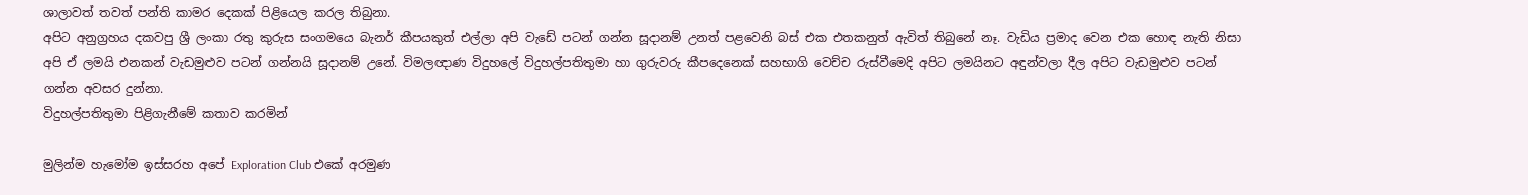ශාලාවත් තවත් පන්ති කාමර දෙකක් පිළියෙල කරල තිබුනා.
අපිට අනුග්‍රහය දකවපු ශ්‍රී ලංකා රතු කුරුස සංගමයෙ බැනර් කීපයකුත් එල්ලා අපි වැඩේ පටන් ගන්න සූදානම් උනත් පළවෙනි බස් එක එතකනුත් ඇවිත් තිබුනේ නෑ. වැඩිය ප්‍රමාද වෙන එක හොඳ නැති නිසා අපි ඒ ලමයි එනකන් වැඩමුළුව පටන් ගන්නයි සූදානම් උනේ. විමලඥාණ විදුහලේ විදුහල්පතිතුමා හා ගුරුවරු කීපදෙනෙක් සහභාගි වෙච්ච රුස්වීමෙදි අපිට ලමයිනට අඳුන්වලා දීල අපිට වැඩමුළුව පටන් ගන්න අවසර දුන්නා.
විදුහල්පතිතුමා පිළිගැනීමේ කතාව කරමින්

මුලින්ම හැමෝම ඉස්සරහ අපේ Exploration Club එකේ අරමුණ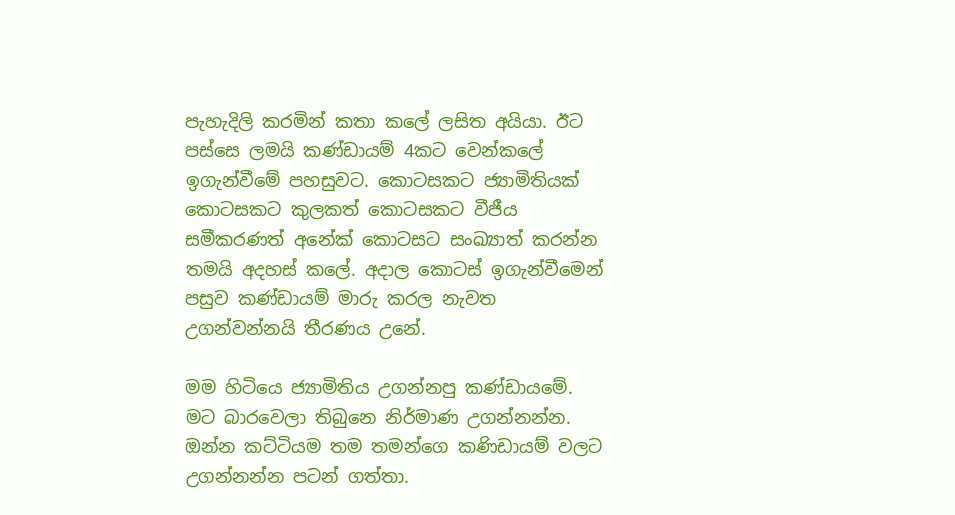පැහැදිලි කරමින් කතා කලේ ලසිත අයියා. ඊට පස්සෙ ලමයි කණ්ඩායම් 4කට වෙන්කලේ ඉගැන්වීමේ පහසුවට. කොටසකට ජ්‍යාමිතියක් කොටසකට කුලකත් කොටසකට වීජීය සමීකරණත් අනේක් කොටසට සංඛ්‍යාත් කරන්න තමයි අදහස් කලේ. අදාල කොටස් ඉගැන්වීමෙන් පසුව කණ්ඩායම් මාරු කරල නැවත උගන්වන්නයි තීරණය උනේ.

මම හිටියෙ ජ්‍යාමිතිය උගන්නපු කණ්ඩායමේ. මට බාරවෙලා තිබුනෙ නිර්මාණ උගන්නන්න. ඔන්න කට්ටියම තම තමන්ගෙ කණිඩායම් වලට උගන්නන්න පටන් ගත්තා.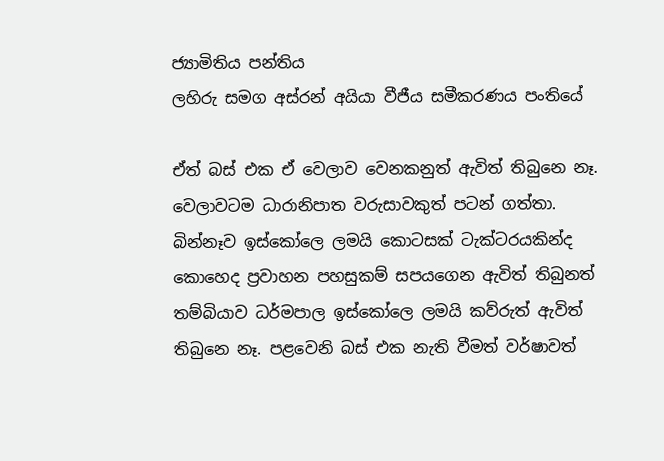ජ්‍යාමිතිය පන්තිය
ලහිරු සමග අස්රන් අයියා වීජීය සමීකරණය පංතියේ

ඒත් බස් එක ඒ වෙලාව වෙනකනුත් ඇවිත් තිබුනෙ නෑ. වෙලාවටම ධාරානිපාත වරුසාවකුත් පටන් ගත්තා. බින්නෑව ඉස්කෝලෙ ලමයි කොටසක් ටැක්ටරයකින්ද කොහෙද ප්‍රවාහන පහසුකම් සපයගෙන ඇවිත් තිබුනත් තම්බියාව ධර්මපාල ඉස්කෝලෙ ලමයි කව්රුත් ඇවිත් තිබුනෙ නෑ. පළවෙනි බස් එක නැති වීමත් වර්ෂාවත්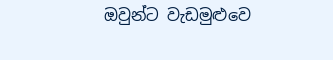ඔවුන්ට වැඩමුළුවෙ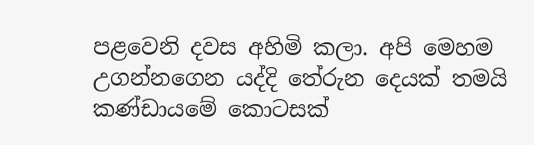පළවෙනි දවස අහිමි කලා. අපි මෙහම උගන්නගෙන යද්දි තේරුන දෙයක් තමයි කණ්ඩායමේ කොටසක්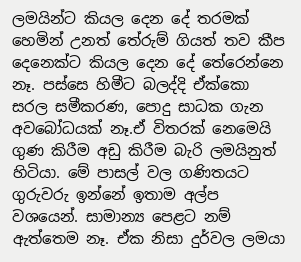ලමයින්ට කියල දෙන දේ තරමක් හෙමින් උනත් තේරුම් ගියත් තව කීප දෙනෙක්ට කියල දෙන දේ තේරෙන්නෙ නෑ. පස්සෙ හිමීට බලද්දි ඒක්කො සරල සමීකරණ, පොදු සාධක ගැන අවබෝධයක් නෑ.ඒ විතරක් නෙමෙයි ගුණ කිරීම අඩු කිරීම බැරි ලමයිනුත් හිටියා. මේ පාසල් වල ගණිතයට ගුරුවරු ඉන්නේ ඉතාම අල්ප වශයෙන්. සාමාන්‍ය පෙළට නම් ඇත්තෙම නෑ. ඒක නිසා දුර්වල ලමයා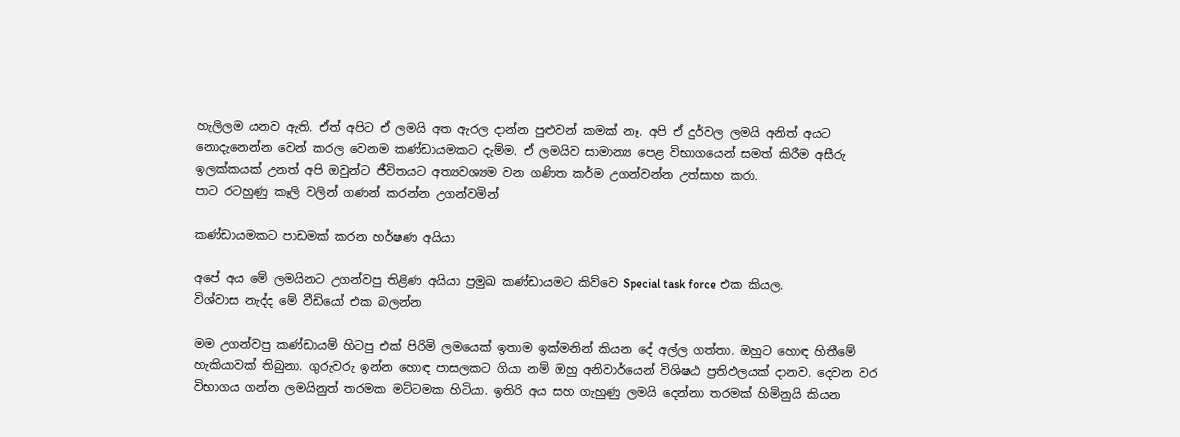හැලිලම යනව ඇති. ඒත් අපිට ඒ ලමයි අත ඇරල දාන්න පුළුවන් කමක් නෑ. අපි ඒ දුර්වල ලමයි අනිත් අයට නොදැනෙන්න වෙන් කරල වෙනම කණ්ඩායමකට දැම්ම. ඒ ලමයිව සාමාන්‍ය පෙළ විභාගයෙන් සමත් කිරීම අසීරු ඉලක්කයක් උනත් අපි ඔවුන්ට ජීවිතයට අත්‍යවශ්‍යම වන ගණිත කර්ම උගන්වන්න උත්සාහ කරා.
පාට රටහුණු කෑලි වලින් ගණන් කරන්න උගන්වමින්

කණ්ඩායමකට පාඩමක් කරන හර්ෂණ අයියා

අපේ අය මේ ලමයිනට උගන්වපු තිළිණ අයියා ප්‍රමුඛ කණ්ඩායමට කිව්වෙ Special task force එක කියල.
විශ්වාස නැද්ද මේ වීඩියෝ එක බලන්න

මම උගන්වපු කණ්ඩායම් හිටපු එක් පිරිමි ලමයෙක් ඉතාම ඉක්මනින් කියන දේ අල්ල ගත්තා. ඔහුට හොඳ හිතීමේ හැකියාවක් තිබුනා. ගුරුවරු ඉන්න හොඳ පාසලකට ගියා නම් ඔහු අනිවාර්යෙන් විශිෂඨ ප්‍රතිඵලයක් දානව. දෙවන වර විභාගය ගන්න ලමයිනුත් තරමක මට්ටමක හිටියා. ඉතිරි අය සහ ගැහුණු ලමයි දෙන්නා තරමක් හිමිනුයි කියන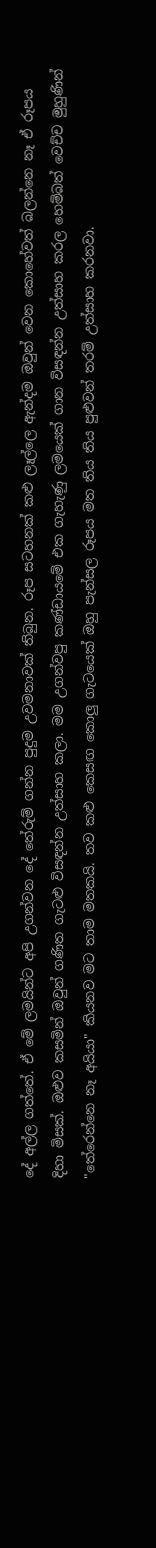දේ අල්ල ගත්තේ. ඒ මේ ලමයින්ට අපි උගන්වන දේ තේරුම් ගන්න පුදුම උවමනාවක් තිබුන. රූප සටහනක් කළු ලෑල්ලෙ ඇන්දම ඔවුන් වෙන කොහේවත් බලන්නෙ නෑ ඒ රූපය දිහා මිසක්. ඔළුව කසමින් ඔවුන් ගණිත ගැටළු විසඳන්න උත්සාහ කලා. මම උගන්වපු කණ්ඩායමේ එක ගැහැණු ලමයෙක් ගාන විසඳන්න උත්සාහ කරල හෙම්බත් වෙච්ච මුහුණින් "තේරෙන්නෙ නෑ අයියා" කියනව මට තාම මතකයි. තව කළු කෙසඟ කොලු ගැටයෙක් ඔහු පැන්සල රූපය මත තිය තිය පුළුවන් තරම් උත්සාහ කරනවා.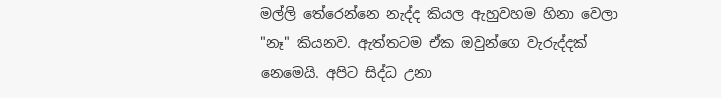මල්ලි තේරෙන්නෙ නැද්ද කියල ඇහුවහම හිනා වෙලා "නෑ" කියනව. ඇත්තටම ඒක ඔවුන්ගෙ වැරුද්දක් නෙමෙයි. අපිට සිද්ධ උනා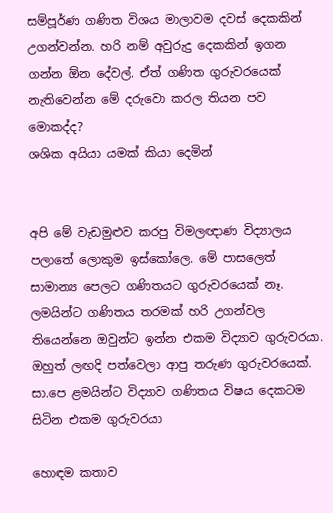සම්පූර්ණ ගණිත විශය මාලාවම දවස් දෙකකින් උගන්වන්න. හරි නම් අවුරුදු දෙකකින් ඉගන ගන්න ඕන දේවල්. ඒත් ගණිත ගුරුවරයෙක් නැතිවෙන්න මේ දරුවො කරල තියන පව මොකද්ද?
ශශික අයියා යමක් කියා දෙමින්


අපි මේ වැඩමුළුව කරපු විමලඥාණ විද්‍යාලය පලාතේ ලොකුම ඉස්කෝලෙ. මේ පාසලෙත් සාමාන්‍ය පෙලට ගණිතයට ගුරුවරයෙක් නෑ. ලමයින්ට ගණිතය තරමක් හරි උගන්වල තියෙන්නෙ ඔවුන්ට ඉන්න එකම විද්‍යාව ගුරුවරයා. ඔහුත් ලඟදි පත්වෙලා ආපු තරුණ ගුරුවරයෙක්.
සා.පෙ ළමයින්ට විද්‍යාව ගණිතය විෂය දෙකටම සිටින එකම ගුරුවරයා

හොඳම කතාව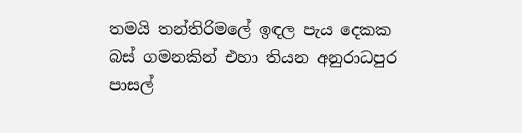තමයි තන්තිරිමලේ ඉඳල පැය දෙකක බස් ගමනකින් එහා තියන අනුරාධපුර පාසල්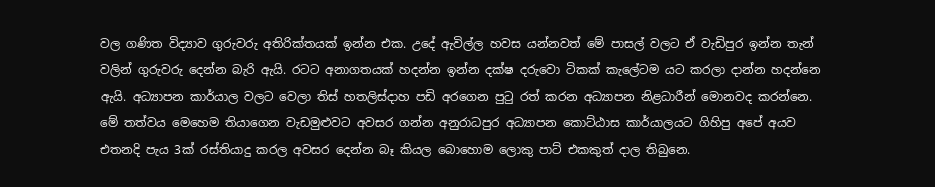වල ගණිත විද්‍යාව ගුරුවරු අතිරික්තයක් ඉන්න එක. උදේ ඇවිල්ල හවස යන්නවත් මේ පාසල් වලට ඒ වැඩිපුර ඉන්න තැන් වලින් ගුරුවරු දෙන්න බැරි ඇයි. රටට අනාගතයක් හදන්න ඉන්න දක්ෂ දරුවො ටිකක් කැලේටම යට කරලා දාන්න හදන්නෙ ඇයි. අධ්‍යාපන කාර්යාල වලට වෙලා තිස් හතලිස්දාහ පඩි අරගෙන පුටු රත් කරන අධ්‍යාපන නිළධාරීන් මොනවද කරන්නෙ. මේ තත්වය මෙහෙම තියාගෙන වැඩමුළුවට අවසර ගන්න අනුරාධපුර අධ්‍යාපන කොට්ඨාස කාර්යාලයට ගිහිපු අපේ අයව එතනදි පැය 3ක් රස්තියාදු කරල අවසර දෙන්න බෑ කියල බොහොම ලොකු පාට් එකකුත් දාල තිබුනෙ.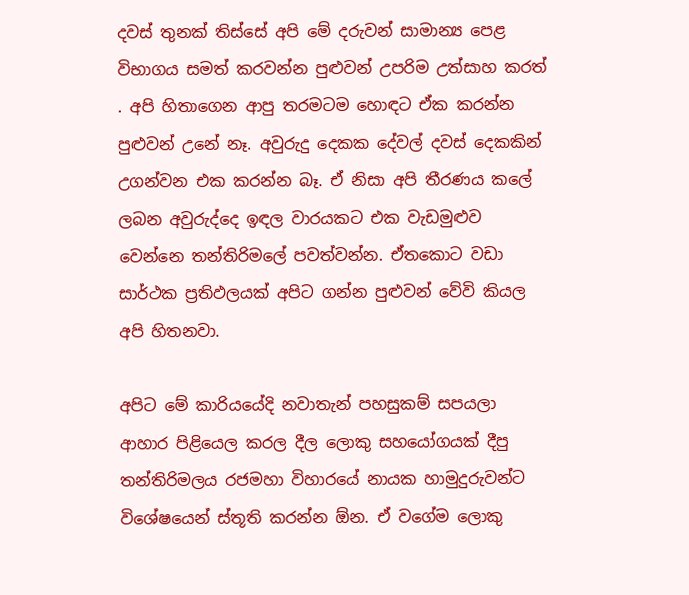දවස් තුනක් තිස්සේ අපි මේ දරුවන් සාමාන්‍ය පෙළ විභාගය සමත් කරවන්න පුළුවන් උපරිම උත්සාහ කරත් . අපි හිතාගෙන ආපු තරමටම හොඳට ඒක කරන්න පුළුවන් උනේ නෑ. අවුරුදු දෙකක දේවල් දවස් දෙකකින් උගන්වන එක කරන්න බෑ. ඒ නිසා අපි තීරණය කලේ ලබන අවුරුද්දෙ ඉඳල වාරයකට එක වැඩමුළුව වෙන්නෙ තන්තිරිමලේ පවත්වන්න. ඒතකොට වඩා සාර්ථක ප්‍රතිඵලයක් අපිට ගන්න පුළුවන් වේවි කියල අපි හිතනවා.

අපිට මේ කාරියයේදි නවාතැන් පහසුකම් සපයලා ආහාර පිළියෙල කරල දීල ලොකු සහයෝගයක් දීපු තන්තිරිමලය රජමහා විහාරයේ නායක හාමුදුරුවන්ට විශේෂයෙන් ස්තූති කරන්න ඕන. ඒ වගේම ලොකු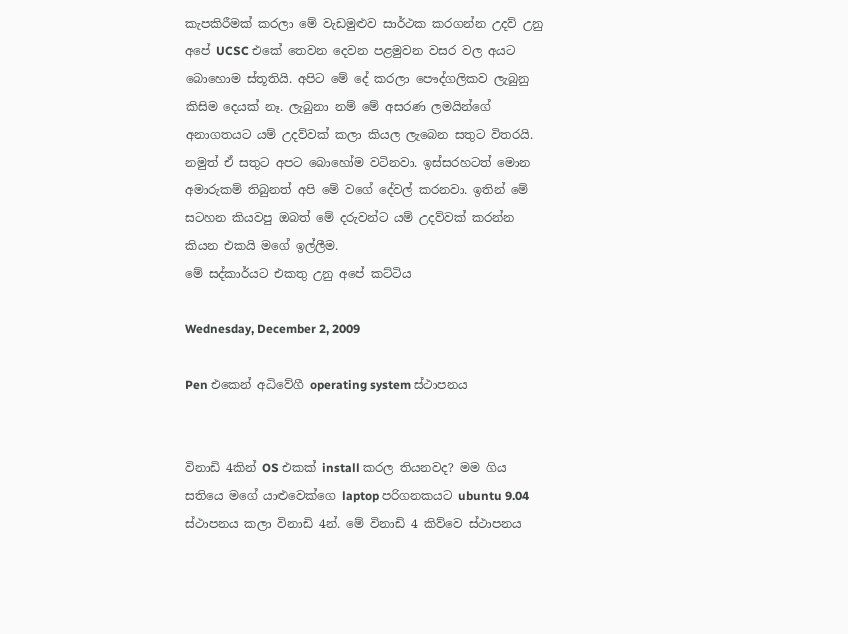කැපකිරීමක් කරලා මේ වැඩමුළුව සාර්ථක කරගන්න උදව් උනු අපේ UCSC එකේ තෙවන දෙවන පළමුවන වසර වල අයට බොහොම ස්තූතියි. අපිට මේ දේ කරලා පෞද්ගලිකව ලැබුනු කිසිම දෙයක් නෑ. ලැබුනා නම් මේ අසරණ ලමයින්ගේ අනාගතයට යම් උදව්වක් කලා කියල ලැබෙන සතුට විතරයි. නමුත් ඒ සතුට අපට බොහෝම වටිනවා. ඉස්සරහටත් මොන අමාරුකම් තිබුනත් අපි මේ වගේ දේවල් කරනවා. ඉතින් මේ සටහන කියවපු ඔබත් මේ දරුවන්ට යම් උදව්වක් කරන්න කියන එකයි මගේ ඉල්ලීම.
මේ සද්කාර්යට එකතු උනු අපේ කට්ටිය

Wednesday, December 2, 2009

Pen එකෙන් අධිවේගී operating system ස්ථාපනය


විනාඩි 4කින් OS එකක් install කරල තියනවද? මම ගිය සතියෙ මගේ යාළුවෙක්ගෙ laptop පරිගනකයට ubuntu 9.04 ස්ථාපනය කලා විනාඩි 4න්. මේ විනාඩි 4 කිව්වෙ ස්ථාපනය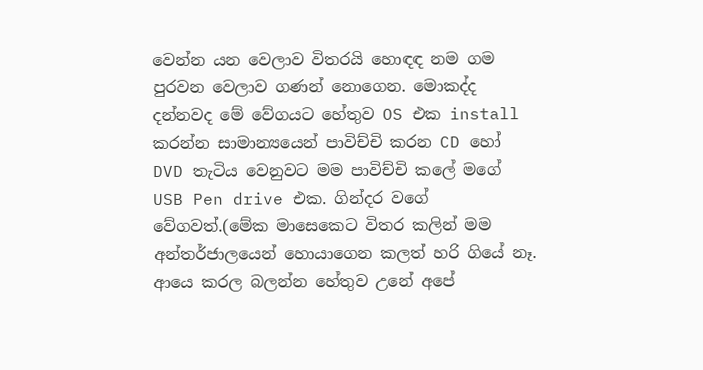වෙන්න යන වෙලාව විතරයි හොඳඳ නම ගම පුරවන වෙලාව ගණන් නොගෙන. මොකද්ද දන්නවද මේ වේගයට හේතුව OS එක install කරන්න සාමාන්‍යයෙන් පාවිච්චි කරන CD හෝ DVD තැටිය වෙනුවට මම පාවිච්චි කලේ මගේ USB Pen drive එක. ගින්දර වගේ වේගවත්.(මේක මාසෙකෙට විතර කලින් මම අන්තර්ජාලයෙන් හොයාගෙන කලත් හරි ගියේ නෑ. ආයෙ කරල බලන්න හේතුව උනේ අපේ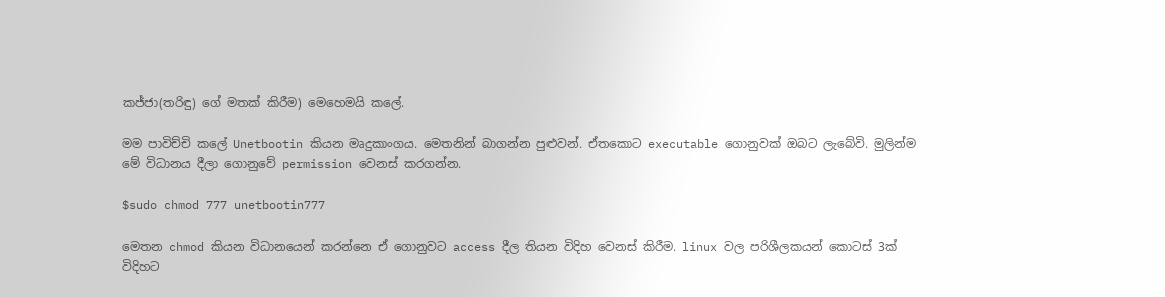කජ්ජා(තරිඳු) ගේ මතක් කිරීම) මෙහෙමයි කලේ.

මම පාවිච්චි කලේ Unetbootin කියන මෘදුකාංගය. මෙතනින් බාගන්න පුළුවන්. ඒතකොට executable ගොනුවක් ඔබට ලැබේවි. මුලින්ම මේ විධානය දීලා ගොනුවේ permission වෙනස් කරගන්න.

$sudo chmod 777 unetbootin777

මෙතන chmod කියන විධානයෙන් කරන්නෙ ඒ ගොනුවට access දීල තියන විදිහ වෙනස් කිරීම. linux වල පරිශීලකයන් කොටස් 3ක් විදිහට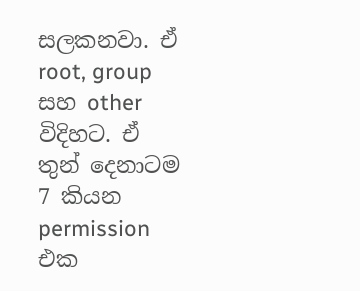සලකනවා. ඒ root, group සහ other විදිහට. ඒ තුන් දෙනාටම 7 කියන permission එක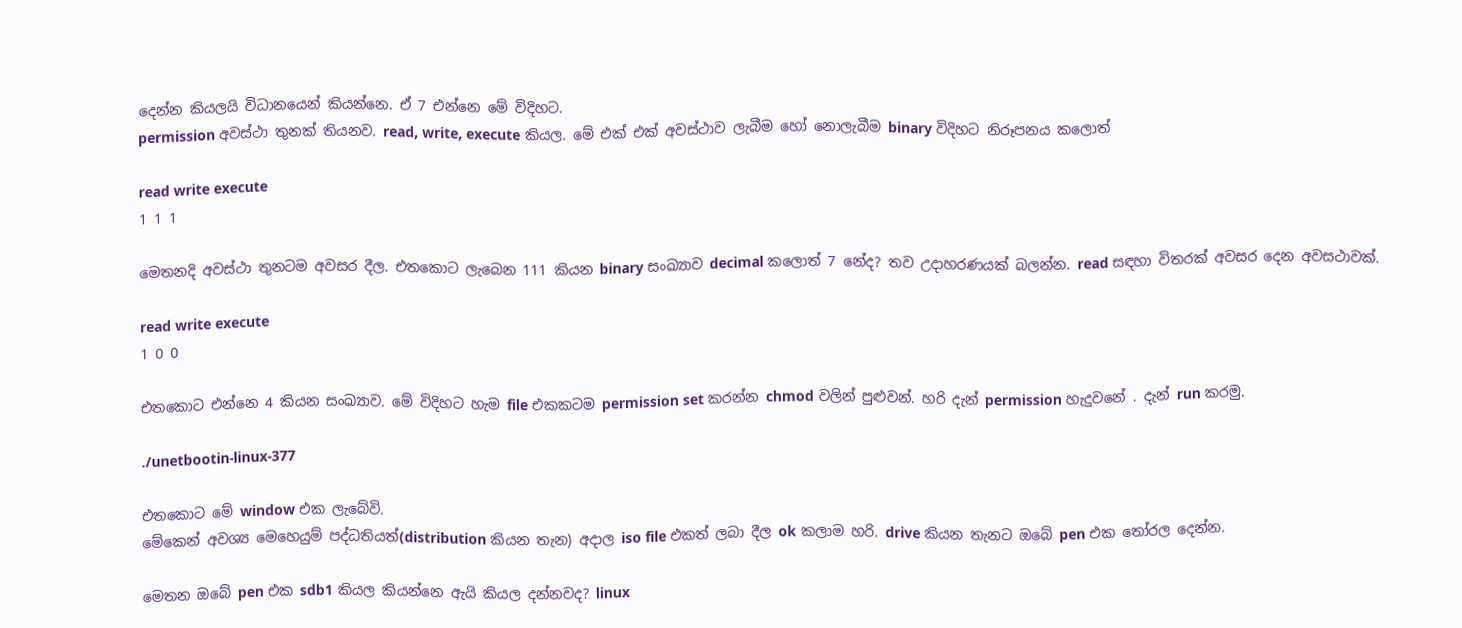දෙන්න කියලයි විධානයෙන් කියන්නෙ. ඒ 7 එන්නෙ මේ විදිහට.
permission අවස්ථා තුනක් තියනව. read, write, execute කියල. මේ එක් එක් අවස්ථාව ලැබීම හෝ නොලැබීම binary විදිහට නිරූපනය කලොත්

read write execute
1 1 1

මෙතනදි අවස්ථා තුනටම අවසර දීල. එතකොට ලැබෙන 111 කියන binary සංඛ්‍යාව decimal කලොත් 7 නේද? තව උදාහරණයක් බලන්න. read සඳහා විතරක් අවසර දෙන අවසථාවක්.

read write execute
1 0 0

එතකොට එන්නෙ 4 කියන සංඛ්‍යාව. මේ විදිහට හැම file එකකටම permission set කරන්න chmod වලින් පුළුවන්. හරි දැන් permission හැදුවනේ . දැන් run කරමු.

./unetbootin-linux-377

එතකොට මේ window එක ලැබේවි.
මේකෙන් අවශ්‍ය මෙහෙයුම් පද්ධතියත්(distribution කියන තැන) අදාල iso file එකත් ලබා දීල ok කලාම හරි. drive කියන තැනට ඔබේ pen එක තෝරල දෙන්න.

මෙතන ඔබේ pen එක sdb1 කියල කියන්නෙ ඇයි කියල දන්නවද? linux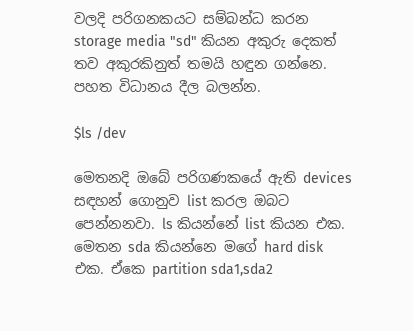වලදි පරිගනකයට සම්බන්ධ කරන storage media "sd" කියන අකුරු දෙකත් තව අකුරකිනුත් තමයි හඳුන ගන්නෙ. පහත විධානය දීල බලන්න.

$ls /dev

මෙතනදි ඔබේ පරිගණකයේ ඇති devices සඳහන් ගොනුව list කරල ඔබට පෙන්නනවා. ls කියන්නේ list කියන එක.
මෙතන sda කියන්නෙ මගේ hard disk එක. ඒකෙ partition sda1,sda2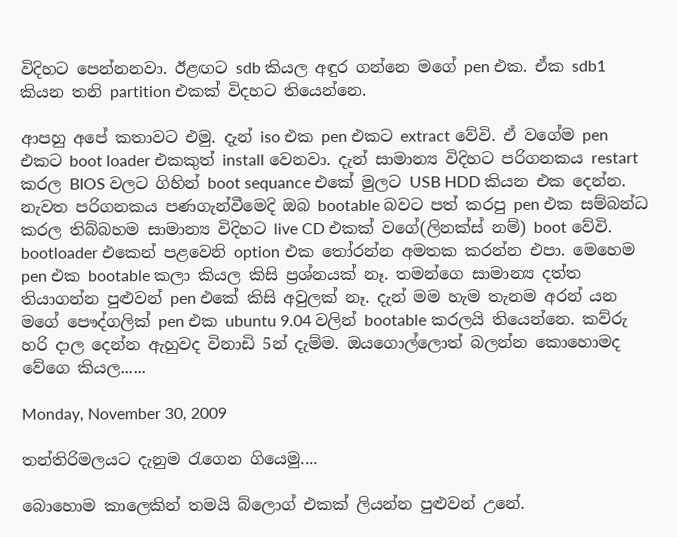විදිහට පෙන්නනවා. ඊළඟට sdb කියල අඳුර ගන්නෙ මගේ pen එක. ඒක sdb1 කියන තනි partition එකක් විදහට තියෙන්නෙ.

ආපහු අපේ කතාවට එමු. දැන් iso එක pen එකට extract වේවි. ඒ වගේම pen එකට boot loader එකකුත් install වෙනවා. දැන් සාමාන්‍ය විදිහට පරිගනකය restart කරල BIOS වලට ගිහින් boot sequance එකේ මුලට USB HDD කියන එක දෙන්න. නැවත පරිගනකය පණගැන්වීමෙදි ඔබ bootable බවට පත් කරපු pen එක සම්බන්ධ කරල තිබ්බහම සාමාන්‍ය විදිහට live CD එකක් වගේ(ලිනක්ස් නම්) boot වේවි. bootloader එකෙන් පළවෙනි option එක තෝරන්න අමතක කරන්න එපා. මෙහෙම pen එක bootable කලා කියල කිසි ප්‍රශ්නයක් නෑ. තමන්ගෙ සාමාන්‍ය දත්ත තියාගන්න පුළුවන් pen එකේ කිසි අවුලක් නෑ. දැන් මම හැම තැනම අරන් යන මගේ පෞද්ගලික් pen එක ubuntu 9.04 වලින් bootable කරලයි තියෙන්නෙ. කව්රු හරි දාල දෙන්න ඇහුවද විනාඩි 5න් දැම්ම. ඔයගොල්ලොත් බලන්න කොහොමද වේගෙ කියල......

Monday, November 30, 2009

තන්තිරිමලයට දැනුම රැගෙන ගියෙමු....

බොහොම කාලෙකින් තමයි බ්ලොග් එකක් ලියන්න පුළුවන් උනේ.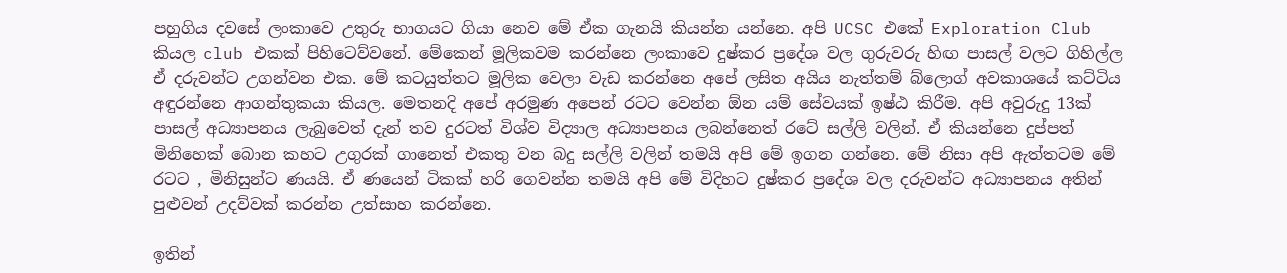පහුගිය දවසේ ලංකාවෙ උතුරු භාගයට ගියා නෙව මේ ඒක ගැනයි කියන්න යන්නෙ. අපි UCSC එකේ Exploration Club කියල club එකක් පිහිටෙව්වනේ. මේකෙන් මූලිකවම කරන්නෙ ලංකාවෙ දුෂ්කර ප්‍රදේශ වල ගුරුවරු හිඟ පාසල් වලට ගිහිල්ල ඒ දරුවන්ට උගන්වන එක. මේ කටයුත්තට මූලික වෙලා වැඩ කරන්නෙ අපේ ලසිත අයිය නැත්තම් බ්ලොග් අවකාශයේ කට්ටිය අඳුරන්නෙ ආගන්තුකයා කියල. මෙතනදි අපේ අරමුණ අපෙන් රටට වෙන්න ඕන යම් සේවයක් ඉෂ්ඨ කිරීම. අපි අවුරුදු 13ක් පාසල් අධ්‍යාපනය ලැබුවෙත් දැන් තව දුරටත් විශ්ව විද්‍යාල අධ්‍යාපනය ලබන්නෙත් රටේ සල්ලි වලින්. ඒ කියන්නෙ දුප්පත් මිනිහෙක් බොන කහට උගුරක් ගානෙත් එකතු වන බදු සල්ලි වලින් තමයි අපි මේ ඉගන ගන්නෙ. මේ නිසා අපි ඇත්තටම මේ රටට , මිනිසුන්ට ණයයි. ඒ ණයෙන් ටිකක් හරි ගෙවන්න තමයි අපි මේ විදිහට දුෂ්කර ප්‍රදේශ වල දරුවන්ට අධ්‍යාපනය අතින් පුළුවන් උදව්වක් කරන්න උත්සාහ කරන්නෙ.

ඉතින්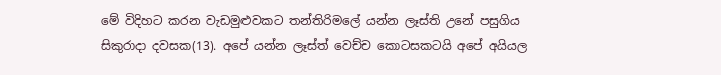මේ විදිහට කරන වැඩමුළුවකට තන්තිරිමලේ යන්න ලෑස්ති උනේ පසුගිය සිකුරාදා දවසක(13). අපේ යන්න ලෑස්ත් වෙච්ච කොටසකටයි අපේ අයියල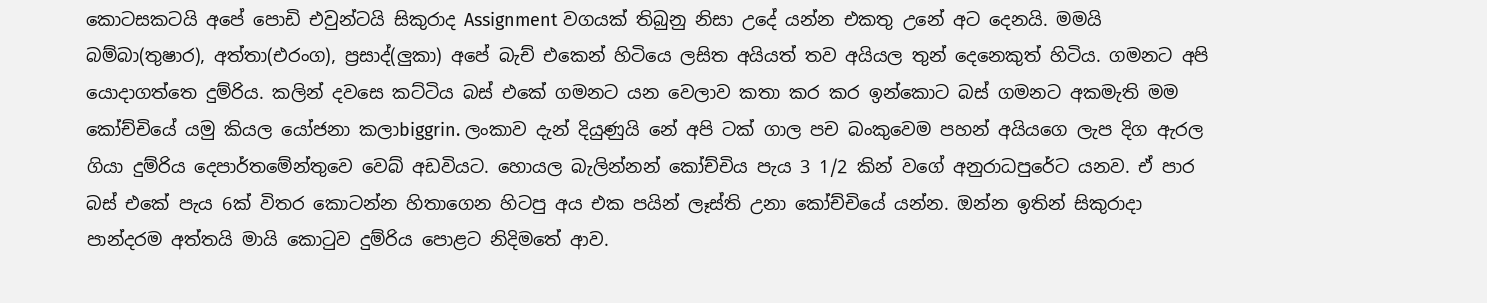කොටසකටයි අපේ පොඩි එවුන්ටයි සිකුරාද Assignment වගයක් තිබුනු නිසා උදේ යන්න එකතු උනේ අට දෙනයි. මමයි බම්බා(තුෂාර), අත්තා(එරංග), ප්‍රසාද්(ලුකා) අපේ බැච් එකෙන් හිටියෙ ලසිත අයියත් තව අයියල තුන් දෙනෙකුත් හිටිය. ගමනට අපි යොදාගත්තෙ දුම්රිය. කලින් දවසෙ කට්ටිය බස් එකේ ගමනට යන වෙලාව කතා කර කර ඉන්කොට බස් ගමනට අකමැති මම කෝච්චියේ යමු කියල යෝජනා කලාbiggrin. ලංකාව දැන් දියුණුයි නේ අපි ටක් ගාල පච බංකුවෙම පහන් අයියගෙ ලැප දිග ඇරල ගියා දුම්රිය දෙපාර්තමේන්තුවෙ වෙබ් අඩවියට. හොයල බැලින්නන් කෝච්චිය පැය 3 1/2 කින් වගේ අනුරාධපුරේට යනව. ඒ පාර බස් එකේ පැය 6ක් විතර කොටන්න හිතාගෙන හිටපු අය එක පයින් ලෑස්ති උනා කෝච්චියේ යන්න. ඔන්න ඉතින් සිකුරාදා පාන්දරම අත්තයි මායි කොටුව දුම්රිය පොළට නිදිමතේ ආව.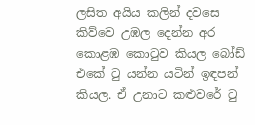ලසිත අයිය කලින් දවසෙ කිව්වෙ උඹල දෙන්න අර කොළඹ කොටුව කියල බෝඩ් එකේ ටු යන්න යටින් ඉඳපන් කියල. ඒ උනාට කළුවරේ ටු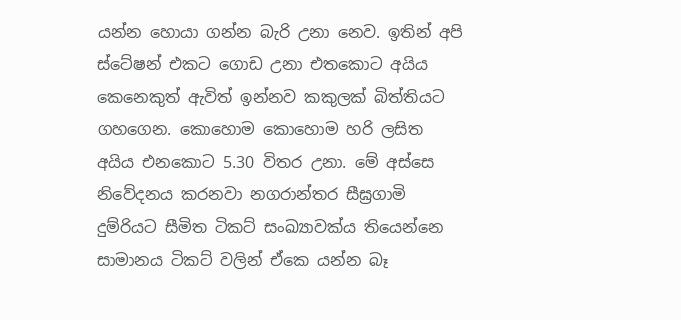යන්න හොයා ගන්න බැරි උනා නෙව. ඉතින් අපි ස්ටේෂන් එකට ගොඩ උනා එතකොට අයිය කෙනෙකුත් ඇවිත් ඉන්නව කකුලක් බිත්තියට ගහගෙන. කොහොම කොහොම හරි ලසිත අයිය එනකොට 5.30 විතර උනා. මේ අස්සෙ නිවේදනය කරනවා නගරාන්තර සීඝ්‍රගාමි දුම්රියට සීමිත ටිකට් සංඛ්‍යාවක්ය තියෙන්නෙ සාමානය ටිකට් වලින් ඒකෙ යන්න බෑ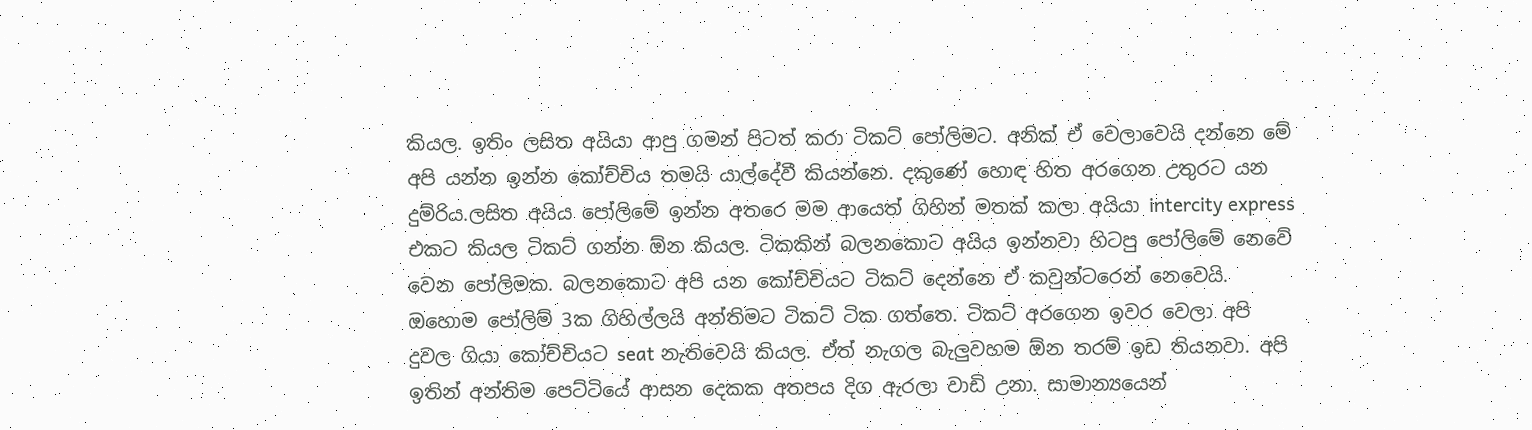කියල. ඉතිං ලසිත අයියා ආපු ගමන් පිටත් කරා ටිකට් පෝලිමට. අනික් ඒ වෙලාවෙයි දන්නෙ මේ අපි යන්න ඉන්න කෝච්චිය තමයි යාල්දේවී කියන්නෙ. දකුණේ හොඳ හිත අරගෙන උතුරට යන දුම්රිය.ලසිත අයිය පෝලිමේ ඉන්න අතරෙ මම ආයෙත් ගිහින් මතක් කලා අයියා intercity express එකට කියල ටිකට් ගන්න ඕන කියල. ටිකකින් බලනකොට අයිය ඉන්නවා හිටපු පෝලිමේ නෙවේ වෙන පෝලිමක. බලනකොට අපි යන කෝච්චියට ටිකට් දෙන්නෙ ඒ කවුන්ටරෙන් නෙවෙයි. ඔහොම පෝලිම් 3ක ගිහිල්ලයි අන්තිමට ටිකට් ටික ගත්තෙ. ටිකට් අරගෙන ඉවර වෙලා අපි දුවල ගියා කෝච්චියට seat නැතිවෙයි කියල. ඒත් නැගල බැලුවහම ඕන තරම් ඉඩ තියනවා. අපි ඉතින් අන්තිම පෙට්ටියේ ආසන දෙකක අතපය දිග ඇරලා වාඩි උනා. සාමාන්‍යයෙන්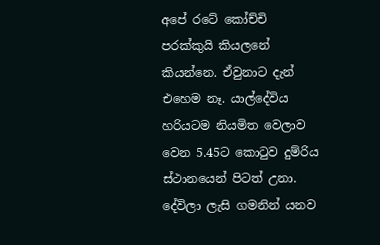අපේ රටේ කෝච්චි පරක්කුයි කියලනේ කියන්නෙ. ඒවුනාට දැන් එහෙම නෑ. යාල්දේවිය හරියටම නියමිත වෙලාව වෙන 5.45ට කොටුව දුම්රිය ස්ථානයෙන් පිටත් උනා.
දේවිලා ලැසි ගමනින් යනව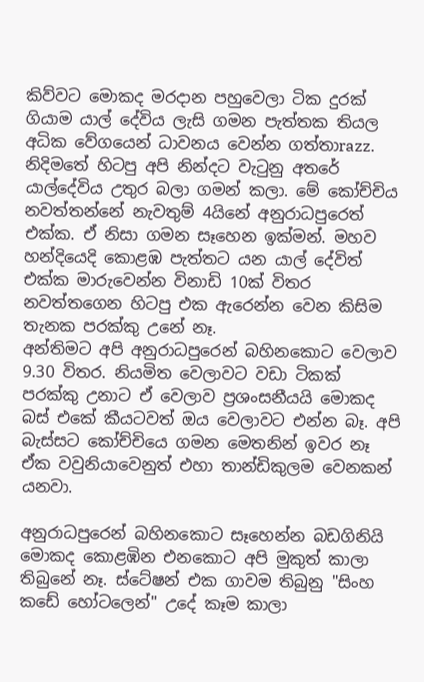කිව්වට මොකද මරදාන පහුවෙලා ටික දුරක් ගියාම යාල් දේවිය ලැසි ගමන පැත්තක තියල අධික වේගයෙන් ධාවනය වෙන්න ගත්තාrazz. නිදිමතේ හිටපු අපි නින්දට වැටුනු අතරේ යාල්දේවිය උතුර බලා ගමන් කලා. මේ කෝච්චිය නවත්තන්නේ නැවතුම් 4යිනේ අනුරාධපුරෙත් එක්ක. ඒ නිසා ගමන සෑහෙන ඉක්මන්. මහව හන්දියෙදි කොළඹ පැත්තට යන යාල් දේවිත් එක්ක මාරුවෙන්න විනාඩි 10ක් විතර නවත්තගෙන හිටපු එක ඇරෙන්න වෙන කිසිම තැනක පරක්කු උනේ නෑ.
අන්තිමට අපි අනුරාධපුරෙන් බහිනකොට වෙලාව 9.30 විතර. නියමිත වෙලාවට වඩා ටිකක් පරක්කු උනාට ඒ වෙලාව ප්‍රශංසනීයයි මොකද බස් එකේ කීයටවත් ඔය වෙලාවට එන්න බෑ. අපි බැස්සට කෝච්චියෙ ගමන මෙතනින් ඉවර නෑ ඒක වවුනියාවෙනුත් එහා තාන්ඩිකුලම වෙනකන් යනවා.

අනුරාධපුරෙන් බහිනකොට සෑහෙන්න බඩගිනියි මොකද කොළඹින එනකොට අපි මුකුත් කාලා තිබුනේ නෑ. ස්ටේෂන් එක ගාවම තිබුනු "සිංහ කඩේ හෝටලෙන්" උදේ කෑම කාලා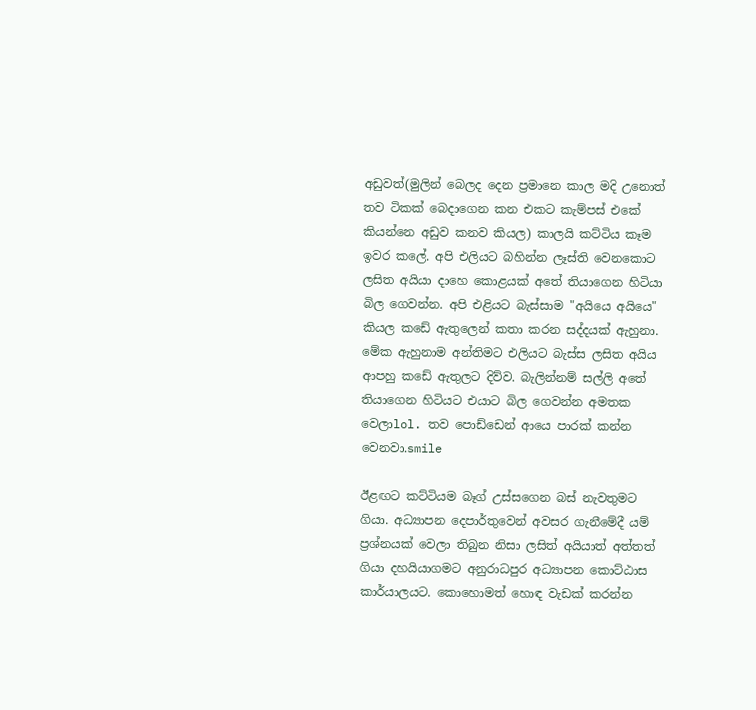අඩුවත්(මුලින් බෙලද දෙන ප්‍රමානෙ කාල මදි උනොත් තව ටිකක් බෙදාගෙන කන එකට කැම්පස් එකේ කියන්නෙ අඩුව කනව කියල) කාලයි කට්ටිය කෑම ඉවර කලේ. අපි එලියට බහින්න ලෑස්ති වෙනකොට ලසිත අයියා දාහෙ කොළයක් අතේ තියාගෙන හිටියා බිල ගෙවන්න. අපි එළියට බැස්සාම "අයියෙ අයියෙ" කියල කඩේ ඇතුලෙන් කතා කරන සද්දයක් ඇහුනා. මේක ඇහුනාම අන්තිමට එලියට බැස්ස ලසිත අයිය ආපහු කඩේ ඇතුලට දිව්ව. බැලින්නම් සල්ලි අතේ තියාගෙන හිටියට එයාට බිල ගෙවන්න අමතක වෙලාlol. තව පොඩ්ඩෙන් ආයෙ පාරක් කන්න වෙනවා.smile

ඊළඟට කට්ටියම බෑග් උස්සගෙන බස් නැවතුමට ගියා. අධ්‍යාපන දෙපාර්තුවෙන් අවසර ගැනීමේදී යම් ප්‍රශ්නයක් වෙලා තිබුන නිසා ලසිත් අයියාත් අත්තත් ගියා දහයියාගමට අනුරාධපුර අධ්‍යාපන කොට්ඨාස කාර්යාලයට. කොහොමත් හොඳ වැඩක් කරන්න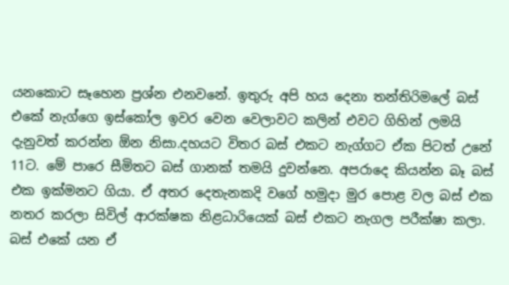යනකොට සෑහෙන ප්‍රශ්න එනවනේ. ඉතුරු අපි හය දෙනා තන්තිරිමලේ බස් එකේ නැග්ගෙ ඉස්කෝල ඉවර වෙන වෙලාවට කලින් එවට ගිහින් ලමයි දැනුවත් කරන්න ඕන නිසා.දහයට විතර බස් එකට නැග්ගට ඒක පිටත් උනේ 11ට. මේ පාරෙ සීමිතට බස් ගානක් තමයි දුවන්නෙ. අපරාදෙ කියන්න බෑ බස් එක ඉක්මනට ගියා. ඒ අතර දෙතැනකදි වගේ හමුදා මුර පොළ වල බස් එක නතර කරලා සිවිල් ආරක්ෂක නිළධාරියෙක් බස් එකට නැගල පරීක්ෂා කලා. බස් එකේ යන ඒ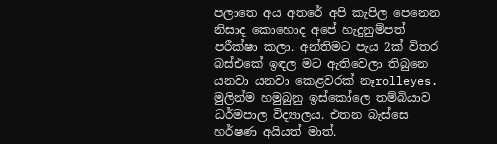පලාතෙ අය අතරේ අපි කැපිල පෙනෙන නිසාද කොහොද අපේ හැදුනුම්පත් පරීක්ෂා කලා. අන්තිමට පැය 2ක් විතර බස්එකේ ඉඳල මට ඇතිවෙලා තිබුනෙ යනවා යනවා කෙළවරක් නෑrolleyes. මුලින්ම හමුබුනු ඉස්කෝලෙ තම්බියාව ධර්මපාල විද්‍යාලය. එතන බැස්සෙ හර්ෂණ අයියත් මාත්.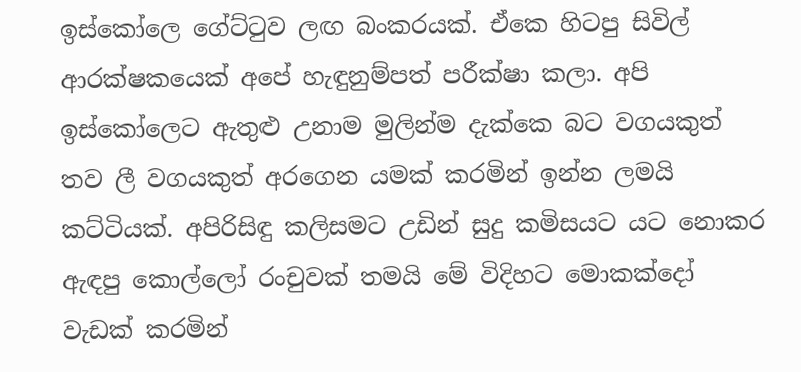ඉස්කෝලෙ ගේට්ටුව ලඟ බංකරයක්. ඒකෙ හිටපු සිවිල් ආරක්ෂකයෙක් අපේ හැඳුනුම්පත් පරීක්ෂා කලා. අපි ඉස්කෝලෙට ඇතුළු උනාම මුලින්ම දැක්කෙ බට වගයකුත් තව ලී වගයකුත් අරගෙන යමක් කරමින් ඉන්න ලමයි කට්ටියක්. අපිරිසිඳු කලිසමට උඩින් සුදු කමිසයට යට නොකර ඇඳපු කොල්ලෝ රංචුවක් තමයි මේ විදිහට මොකක්දෝ වැඩක් කරමින්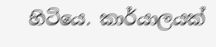හිටියෙ. කාර්යාලයක්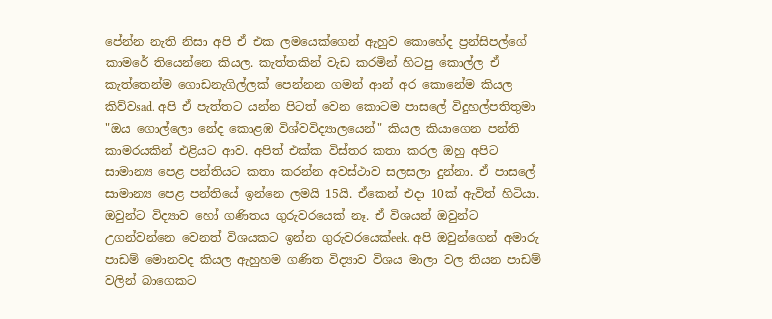පේන්න නැති නිසා අපි ඒ එක ලමයෙක්ගෙන් ඇහුව කොහේද ප්‍රන්සිපල්ගේ කාමරේ තියෙන්නෙ කියල. කැත්තකින් වැඩ කරමින් හිටපු කොල්ල ඒ කැත්තෙන්ම ගොඩනැගිල්ලක් පෙන්නන ගමන් ආන් අර කොනේම කියල කිව්වsad. අපි ඒ පැත්තට යන්න පිටත් වෙන කොටම පාසලේ විදුහල්පතිතුමා "ඔය ගොල්ලො නේද කොළඹ විශ්වවිද්‍යාලයෙන්" කියල කියාගෙන පන්ති කාමරයකින් එළියට ආව. අපිත් එක්ක විස්තර කතා කරල ඔහු අපිට සාමාන්‍ය පෙළ පන්තියට කතා කරන්න අවස්ථාව සලසලා දුන්නා. ඒ පාසලේ සාමාන්‍ය පෙළ පන්තියේ ඉන්නෙ ලමයි 15යි. ඒකෙන් එදා 10ක් ඇවිත් හිටියා. ඔවුන්ට විද්‍යාව හෝ ගණිතය ගුරුවරයෙක් නෑ. ඒ විශයන් ඔවුන්ට උගන්වන්නෙ වෙනත් විශයකට ඉන්න ගුරුවරයෙක්eek. අපි ඔවුන්ගෙන් අමාරු පාඩම් මොනවද කියල ඇහුහම ගණිත විද්‍යාව විශය මාලා වල තියන පාඩම් වලින් බාගෙකට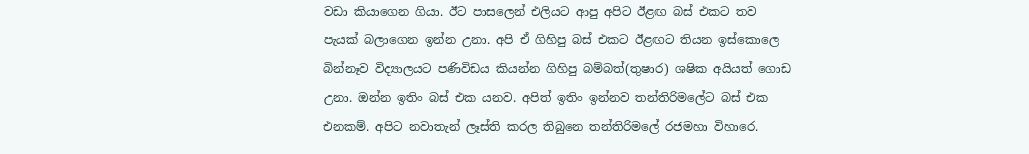වඩා කියාගෙන ගියා. ඊට පාසලෙන් එලියට ආපු අපිට ඊළඟ බස් එකට තව පැයක් බලාගෙන ඉන්න උනා. අපි ඒ ගිහිපු බස් එකට ඊළඟට තියන ඉස්කොලෙ බින්නෑව විද්‍යාලයට පණිවිඩය කියන්න ගිහිපු බම්බත්(තුෂාර) ශෂික අයියත් ගොඩ උනා. ඔන්න ඉතිං බස් එක යනව. අපිත් ඉතිං ඉන්නව තන්තිරිමලේට බස් එක එනකම්. අපිට නවාතැන් ලෑස්ති කරල තිබුනෙ තන්තිරිමලේ රජමහා විහාරෙ.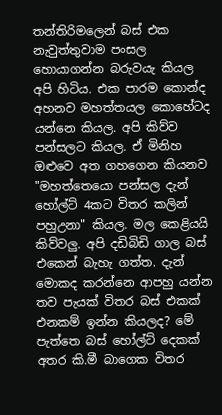තන්තිරිමලෙන් බස් එක නැවුත්තුවාම පංසල හොයාගන්න බරුවයැ කියල අපි හිටිය. එක පාරම කොන්ද අහනව මහත්තයල කොහේටද යන්නෙ කියල. අපි කිව්ව පන්සලට කියල. ඒ මිනිහ ඔළුවෙ අත ගහගෙන කියනව "මහත්තෙයො පන්සල දැන් හෝල්ට් 4කට විතර කලින් පහුඋනා" කියල. මල කෙළියයි කිව්වලු. අපි දඩිබිඩි ගාල බස් එකෙන් බැහැ ගත්ත. දැන් මොකද කරන්නෙ ආපහු යන්න තව පැයක් විතර බස් එකක් එනකම් ඉන්න කියලද? මේ පැත්තෙ බස් හෝල්ට් දෙකක් අතර කි.මී බාගෙක විතර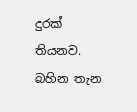දුරක් තියනව. බහින තැන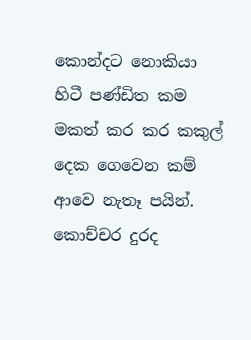කොන්දට නොකියා හිටී පණ්ඩිත කම මකත් කර කර කකුල් දෙක ගෙවෙන කම් ආවෙ නැතෑ පයින්. කොච්චර දුරද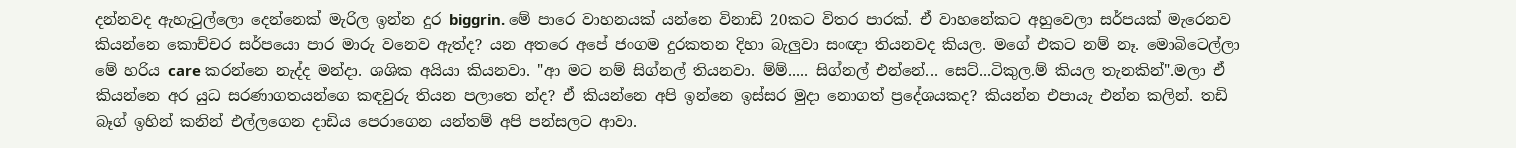දන්නවද ඇහැටුල්ලො දෙන්නෙක් මැරිල ඉන්න දුර biggrin. මේ පාරෙ වාහනයක් යන්නෙ විනාඩි 20කට විතර පාරක්. ඒ වාහනේකට අහුවෙලා සර්පයක් මැරෙනව කියන්නෙ කොච්චර සර්පයො පාර මාරු වනෙව ඇත්ද? යන අතරෙ අපේ ජංගම දුරකතන දිහා බැලුවා සංඥා තියනවද කියල. මගේ එකට නම් නෑ. මොබිටෙල්ලා මේ හරිය care කරන්නෙ නැද්ද මන්දා. ශශික අයියා කියනවා. "ආ මට නම් සිග්නල් තියනවා. ම්ම්..... සිග්නල් එන්නේ... සෙට්...ටිකුල.ම් කියල තැනකින්".මලා ඒ කියන්නෙ අර යුධ සරණාගතයන්ගෙ කඳවුරු තියන පලාතෙ න්ද? ඒ කියන්නෙ අපි ඉන්නෙ ඉස්සර මුදා නොගත් ප්‍රදේශයකද? කියන්න එපායැ එන්න කලින්. තඩි බෑග් ඉහින් කනින් එල්ලගෙන දාඩිය පෙරාගෙන යන්තම් අපි පන්සලට ආවා.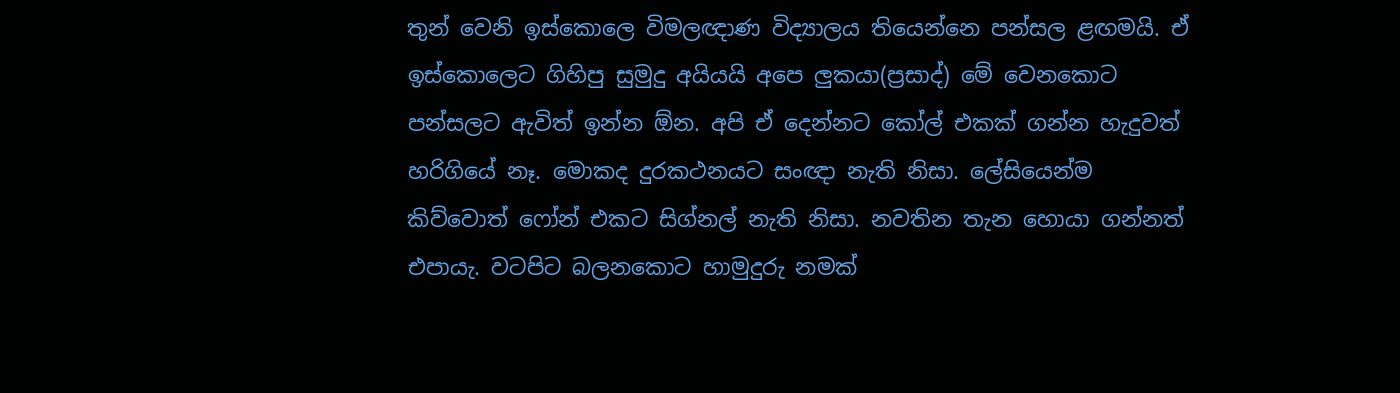තුන් වෙනි ඉස්කොලෙ විමලඥාණ විද්‍යාලය තියෙන්නෙ පන්සල ළඟමයි. ඒ ඉස්කොලෙට ගිහිපු සුමුදු අයියයි අපෙ ලුකයා(ප්‍රසාද්) මේ වෙනකොට පන්සලට ඇවිත් ඉන්න ඕන. අපි ඒ දෙන්නට කෝල් එකක් ගන්න හැදුවත් හරිගියේ නෑ. මොකද දුරකථනයට සංඥා නැති නිසා. ලේසියෙන්ම කිව්වොත් ෆෝන් එකට සිග්නල් නැති නිසා. නවතින තැන හොයා ගන්නත් එපායැ. වටපිට බලනකොට හාමුදුරු නමක්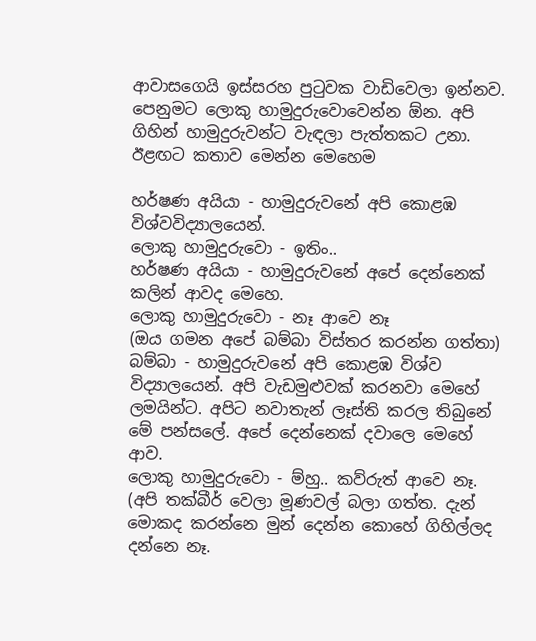ආවාසගෙයි ඉස්සරහ පුටුවක වාඩිවෙලා ඉන්නව. පෙනුමට ලොකු හාමුදුරුවොවෙන්න ඕන. අපි ගිහින් හාමුදුරුවන්ට වැඳලා පැත්තකට උනා. ඊළඟට කතාව මෙන්න මෙහෙම

හර්ෂණ අයියා - හාමුදුරුවනේ අපි කොළඹ විශ්වවිද්‍යාලයෙන්.
ලොකු හාමුදුරුවො - ඉතිං..
හර්ෂණ අයියා - හාමුදුරුවනේ අපේ දෙන්නෙක් කලින් ආවද මෙහෙ.
ලොකු හාමුදුරුවො - නෑ ආවෙ නෑ
(ඔය ගමන අපේ බම්බා විස්තර කරන්න ගත්තා)
බම්බා - හාමුදුරුවනේ අපි කොළඹ විශ්ව විද්‍යාලයෙන්. අපි වැඩමුළුවක් කරනවා මෙහේ ලමයින්ට. අපිට නවාතැන් ලෑස්ති කරල තිබුනේ මේ පන්සලේ. අපේ දෙන්නෙක් දවාලෙ මෙහේ ආව.
ලොකු හාමුදුරුවො - ම්හු.. කව්රුත් ආවෙ නෑ.
(අපි තක්බීර් වෙලා මූණවල් බලා ගත්ත. දැන් මොකද කරන්නෙ මුන් දෙන්න කොහේ ගිහිල්ලද දන්නෙ නෑ.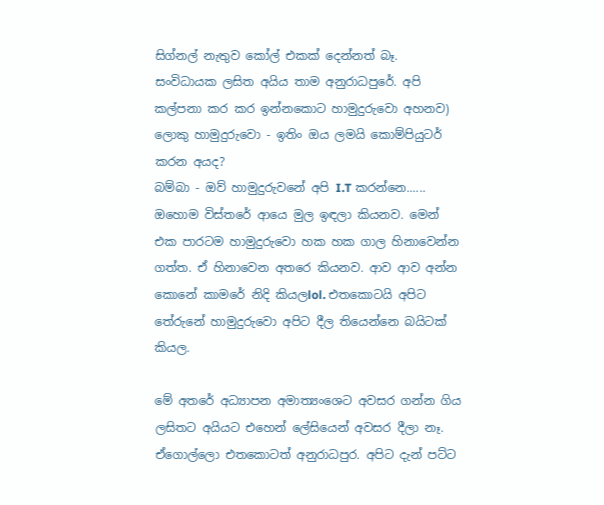සිග්නල් නැතුව කෝල් එකක් දෙන්නත් බෑ. සංවිධායක ලසිත අයිය තාම අනුරාධපුරේ. අපි කල්පනා කර කර ඉන්නකොට හාමුදුරුවො අහනව)
ලොකු හාමුදුරුවො - ඉතිං ඔය ලමයි කොම්පියුටර් කරන අයද?
බම්බා - ඔව් හාමුදුරුවනේ අපි I.T කරන්නෙ......
ඔහොම විස්තරේ ආයෙ මුල ඉඳලා කියනව. මෙන් එක පාරටම හාමුදුරුවො හක හක ගාල හිනාවෙන්න ගත්ත. ඒ හිනාවෙන අතරෙ කියනව. ආව ආව අන්න කොනේ කාමරේ නිදි කියලlol. එතකොටයි අපිට තේරුනේ හාමුදුරුවො අපිට දීල තියෙන්නෙ බයිටක් කියල.

මේ අතරේ අධ්‍යාපන අමාත්‍යංශෙට අවසර ගන්න ගිය ලසිතට අයියට එහෙන් ලේසියෙන් අවසර දීලා නෑ. ඒගොල්ලො එතකොටත් අනුරාධපුර. අපිට දැන් පට්ට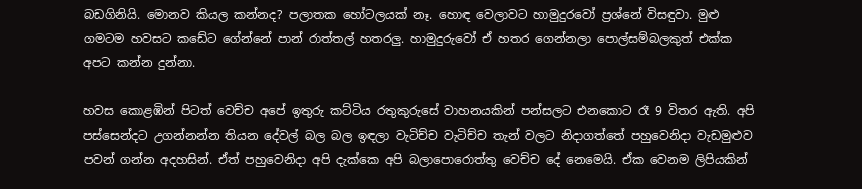බඩගිනියි. මොනව කියල කන්නද? පලාතක හෝටලයක් නෑ. හොඳ වෙලාවට හාමුදුරවෝ ප්‍රශ්නේ විසඳුවා. මුළු ගමටම හවසට කඩේට ගේන්නේ පාන් රාත්තල් හතරලු. හාමුදුරුවෝ ඒ හතර ගෙන්නලා පොල්සම්බලකුත් එක්ක අපට කන්න දුන්නා.

හවස කොළඹින් පිටත් වෙච්ච අපේ ඉතුරු කට්ටිය රතුකුරුසේ වාහනයකින් පන්සලට එනකොට රෑ 9 විතර ඇති. අපි පස්සෙන්දට උගන්නන්න තියන දේවල් බල බල ඉඳලා වැටිච්ච වැටිච්ච තැන් වලට නිදාගත්තේ පහුවෙනිදා වැඩමුළුව පවන් ගන්න අදහසින්. ඒත් පහුවෙනිදා අපි දැක්කෙ අපි බලාපොරොත්තු වෙච්ච දේ නෙමෙයි. ඒක වෙනම ලිපියකින්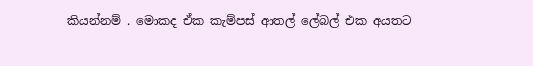කියන්නම් . මොකද ඒක කැම්පස් ආතල් ලේබල් එක අයතට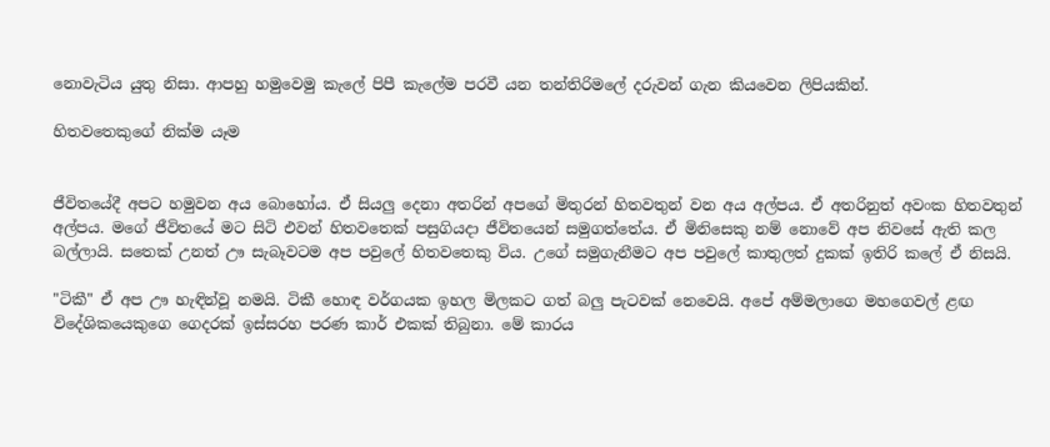නොවැටිය යුතු නිසා. ආපහු හමුවෙමු කැලේ පිපී කැලේම පරවී යන තන්තිරිමලේ දරුවන් ගැන කියවෙන ලිපියකින්.

හිතවතෙකුගේ නික්ම යෑම


ජීවිතයේදී අපට හමුවන අය බොහෝය. ඒ සියලු දෙනා අතරින් අපගේ මිතුරන් හිතවතුන් වන අය අල්පය. ඒ අතරිනුත් අවංක හිතවතුන් අල්පය. මගේ ජීවිතයේ මට සිටි එවන් හිතවතෙක් පසුගියදා ජීවිතයෙන් සමුගත්තේය. ඒ මිනිසෙකු නම් නොවේ අප නිවසේ ඇති කල බල්ලායි. සතෙක් උනත් ඌ සැබෑවටම අප පවුලේ හිතවතෙකු විය. උගේ සමුගැනීමට අප පවුලේ කාතුලත් දුකක් ඉතිරි කලේ ඒ නිසයි.

"ටිකී" ඒ අප ඌ හැඳින්වූ නමයි. ටිකී හොඳ වර්ගයක ඉහල මිලකට ගත් බලු පැටවක් නෙවෙයි. අපේ අම්මලාගෙ මහගෙවල් ළඟ විදේශිකයෙකුගෙ ගෙදරක් ඉස්සරහ පරණ කාර් එකක් තිබුනා. මේ කාරය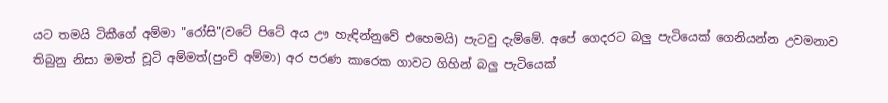යට තමයි ටිකීගේ අම්මා "රෝසි"(වටේ පිටේ අය ඌ හැඳින්නුවේ එහෙමයි) පැටවු දැම්මේ. අපේ ගෙදරට බලු පැටියෙක් ගෙනියන්න උවමනාව තිබුනු නිසා මමත් චූටි අම්මත්(පුංචි අම්මා) අර පරණ කාරෙක ගාවට ගිහින් බලු පැටියෙක්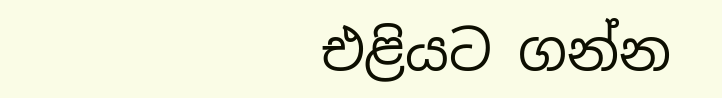එළියට ගන්න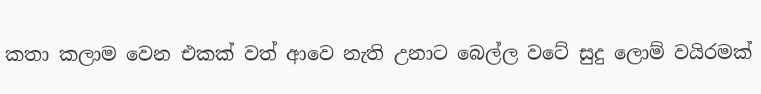කතා කලාම වෙන එකක් වත් ආවෙ නැති උනාට බෙල්ල වටේ සුදු ලොම් වයිරමක්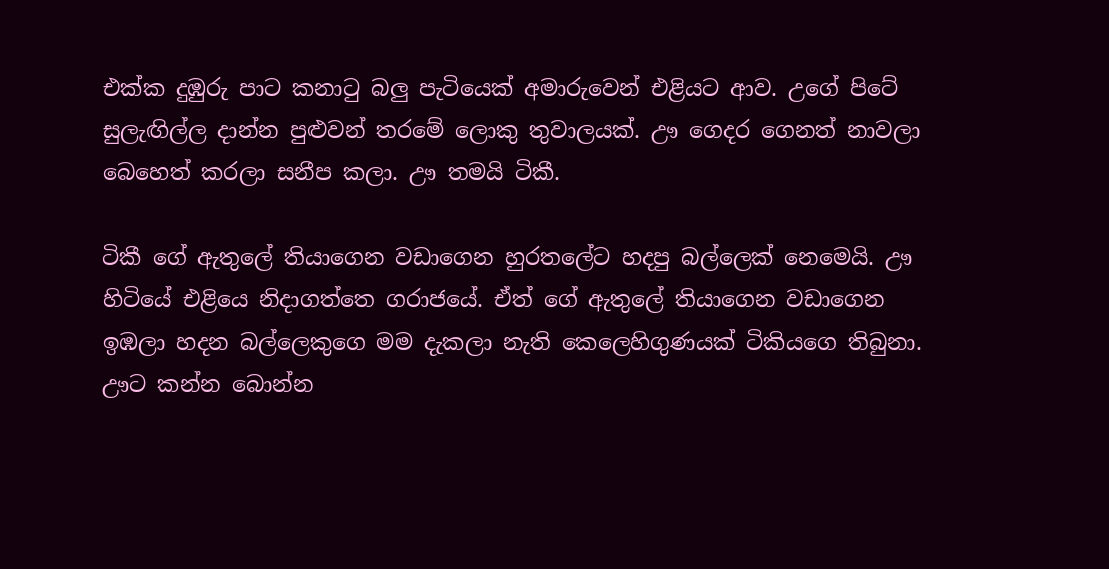එක්ක දුඹුරු පාට කනාටු බලු පැටියෙක් අමාරුවෙන් එළියට ආව. උගේ පිටේ සුලැඟිල්ල දාන්න පුළුවන් තරමේ ලොකු තුවාලයක්. ඌ ගෙදර ගෙනත් නාවලා බෙහෙත් කරලා සනීප කලා. ඌ තමයි ටිකී.

ටිකී ගේ ඇතුලේ තියාගෙන වඩාගෙන හුරතලේට හදපු බල්ලෙක් නෙමෙයි. ඌ හිටියේ එළියෙ නිදාගත්තෙ ගරාජයේ. ඒත් ගේ ඇතුලේ තියාගෙන වඩාගෙන ඉඹලා හදන බල්ලෙකුගෙ මම දැකලා නැති කෙලෙහිගුණයක් ටිකියගෙ තිබුනා. ඌට කන්න බොන්න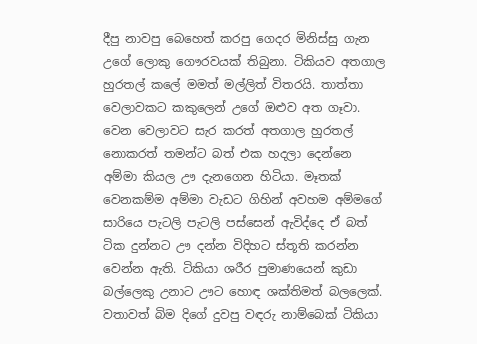දීපු නාවපු බෙහෙත් කරපු ගෙදර මිනිස්සු ගැන උගේ ලොකු ගෞරවයක් තිබුනා. ටිකියව අතගාල හුරතල් කලේ මමත් මල්ලිත් විතරයි. තාත්තා වෙලාවකට කකුලෙන් උගේ ඔළුව අත ගෑවා. වෙන වෙලාවට සැර කරත් අතගාල හුරතල් නොකරත් තමන්ට බත් එක හදලා දෙන්නෙ අම්මා කියල ඌ දැනගෙන හිටියා. මෑතක් වෙනකම්ම අම්මා වැඩට ගිහින් අවහම අම්මගේ සාරියෙ පැටලි පැටලි පස්සෙන් ඇවිද්දෙ ඒ බත් ටික දුන්නට ඌ දන්න විදිහට ස්තූති කරන්න වෙන්න ඇති. ටිකියා ශරීර පුමාණයෙන් කුඩා බල්ලෙකු උනාට ඌට හොඳ ශක්තිමත් බලලෙක්. වතාවත් බිම දිගේ දුවපු වඳරු නාම්බෙක් ටිකියා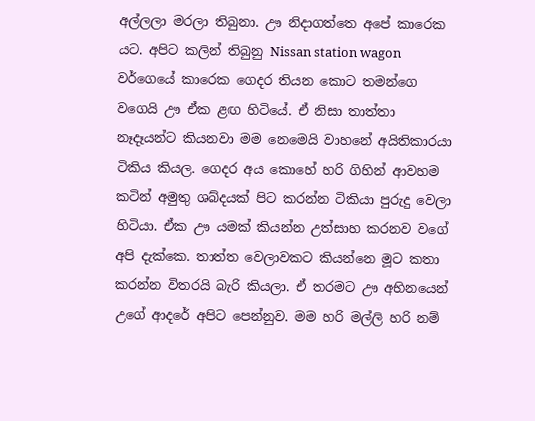අල්ලලා මරලා තිබුනා. ඌ නිදාගත්තෙ අපේ කාරෙක යට. අපිට කලින් තිබුනු Nissan station wagon වර්ගෙයේ කාරෙක ගෙදර තියන කොට තමන්ගෙ වගෙයි ඌ ඒක ළඟ හිටියේ. ඒ නිසා තාත්තා නෑදෑයන්ට කියනවා මම නෙමෙයි වාහනේ අයිතිකාරයා ටිකිය කියල. ගෙදර අය කොහේ හරි ගිහින් ආවහම කටින් අමුතු ශබ්දයක් පිට කරන්න ටිකියා පුරුදු වෙලා හිටියා. ඒක ඌ යමක් කියන්න උත්සාහ කරනව වගේ අපි දැක්කෙ. තාත්ත වෙලාවකට කියන්නෙ මූට කතා කරන්න විතරයි බැරි කියලා. ඒ තරමට ඌ අභිනයෙන් උගේ ආදරේ අපිට පෙන්නුව. මම හරි මල්ලි හරි නම්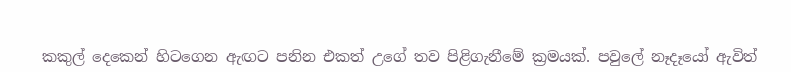කකුල් දෙකෙන් හිටගෙන ඇඟට පනින එකත් උගේ තව පිළිගැනීමේ ක්‍රමයක්. පවුලේ නෑදෑයෝ ඇවිත්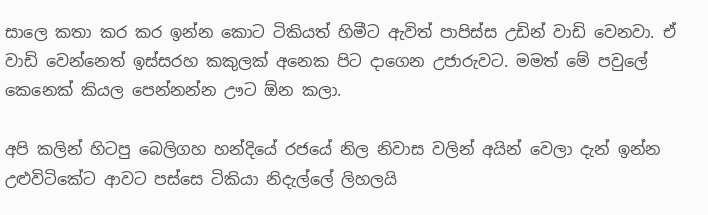සාලෙ කතා කර කර ඉන්න කොට ටිකියත් හිමීට ඇවිත් පාපිස්ස උඩින් වාඩි වෙනවා. ඒ වාඩි වෙන්නෙත් ඉස්සරහ කකුලක් අනෙක පිට දාගෙන උජාරුවට. මමත් මේ පවුලේ කෙනෙක් කියල පෙන්නන්න ඌට ඕන කලා.

අපි කලින් හිටපු බෙලිගහ හන්දියේ රජයේ නිල නිවාස වලින් අයින් වෙලා දැන් ඉන්න උළුවිටිකේට ආවට පස්සෙ ටිකියා නිදැල්ලේ ලිහලයි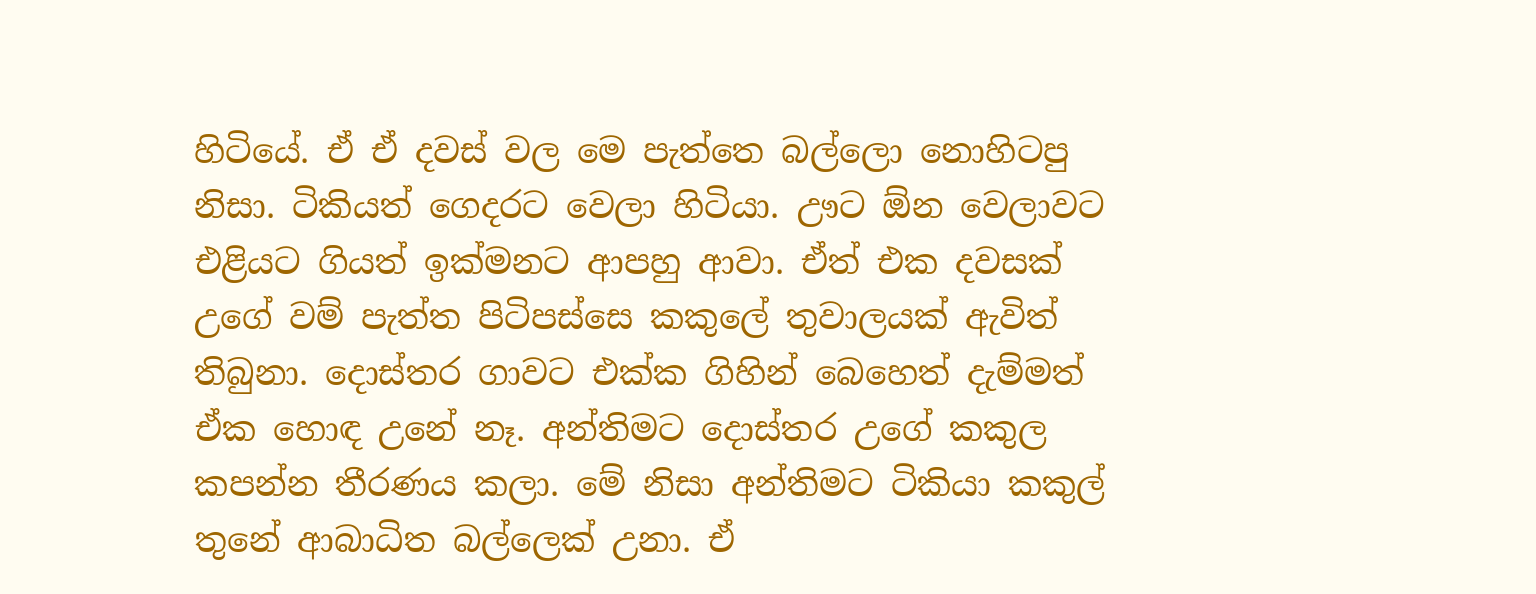හිටියේ. ඒ ඒ දවස් වල මෙ පැත්තෙ බල්ලො නොහිටපු නිසා. ටිකියත් ගෙදරට වෙලා හිටියා. ඌට ඕන වෙලාවට එළියට ගියත් ඉක්මනට ආපහු ආවා. ඒත් එක දවසක් උගේ වම් පැත්ත පිටිපස්සෙ කකුලේ තුවාලයක් ඇවිත් තිබුනා. දොස්තර ගාවට එක්ක ගිහින් බෙහෙත් දැම්මත් ඒක හොඳ උනේ නෑ. අන්තිමට දොස්තර උගේ කකුල කපන්න තීරණය කලා. මේ නිසා අන්තිමට ටිකියා කකුල් තුනේ ආබාධිත බල්ලෙක් උනා. ඒ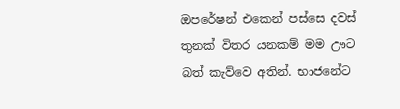ඔපරේෂන් එකෙන් පස්සෙ දවස් තුනක් විතර යනකම් මම ඌට බත් කැව්වෙ අතින්. භාජනේට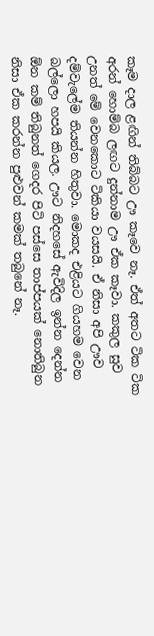කෑම දාල ළඟින් තිබ්බට ඌ කෑවෙ නෑ. ඒත් අතට ටික ටික අරන් හොම්බ ලඟට දුන්නාම ඌ ඒක කෑවා. කකුල සුව උනත් මේ වෙනකොට ටිකියා වයසයි. ඒ නිසා අපි ඌව දම්වැලේම තියන්න හිතුවා. මොකද එළියට ගියහම වෙන බල්ලො හපයි කියල. ඌට නිදහසේ ඇවිදිල ඉන්න දෙන්න ඕන කම් තිබුනත් ගෙදර පිටි පස්සෙ තාප්පයක් නොතිබුන නිසා ඒක කරන්න පුළුවන් කමක් තබුනේ නෑ.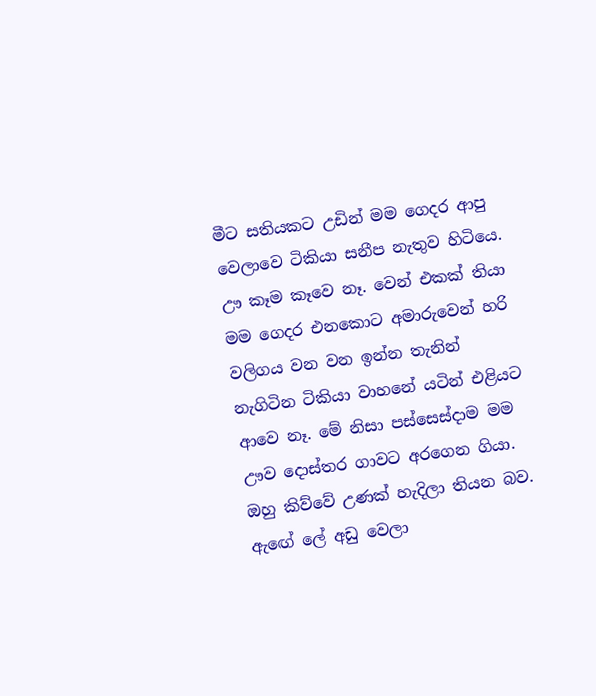මීට සතියකට උඩින් මම ගෙදර ආපු වෙලාවෙ ටිකියා සනීප නැතුව හිටියෙ. ඌ කෑම කෑවෙ නෑ. වෙන් එකක් තියා මම ගෙදර එනකොට අමාරුවෙන් හරි වලිගය වන වන ඉන්න තැනින් නැගිටින ටිකියා වාහනේ යටින් එළියට ආවෙ නෑ. මේ නිසා පස්සෙස්දාම මම ඌව දොස්තර ගාවට අරගෙන ගියා. ඔහු කිව්වේ උණක් හැදිලා තියන බව. ඇඟේ ලේ අඩු වෙලා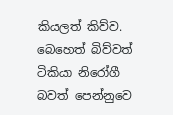කියලත් කිව්ව. බෙහෙත් බිව්වත් ටිකියා නිරෝගී බවත් පෙන්නුවෙ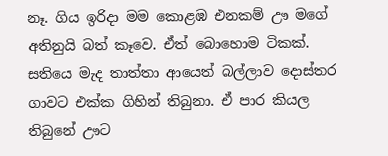නෑ. ගිය ඉරිදා මම කොළඹ එනකම් ඌ මගේ අතිනුයි බත් කෑවෙ. ඒත් බොහොම ටිකක්. සතියෙ මැද තාත්තා ආයෙත් බල්ලාව දොස්තර ගාවට එක්ක ගිහින් තිබුනා. ඒ පාර කියල තිබුනේ ඌට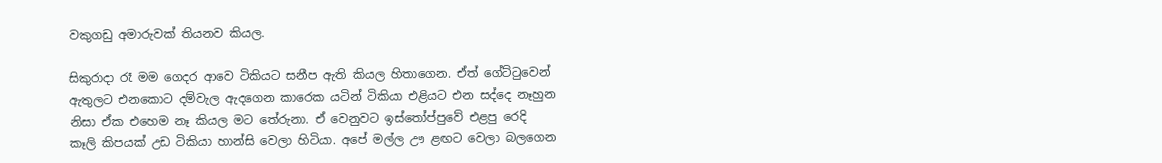වකුගඩු අමාරුවක් තියනව කියල.

සිකුරාදා රෑ මම ගෙදර ආවෙ ටිකියට සනීප ඇති කියල හිතාගෙන. ඒත් ගේට්ටුවෙන් ඇතුලට එනකොට දම්වැල ඇදගෙන කාරෙක යටින් ටිකියා එළියට එන සද්දෙ නෑහුන නිසා ඒක එහෙම නෑ කියල මට තේරුනා. ඒ වෙනුවට ඉස්තෝප්පුවේ එළපු රෙදි කෑලි කිපයක් උඩ ටිකියා හාන්සි වෙලා හිටියා. අපේ මල්ල ඌ ළඟට වෙලා බලගෙන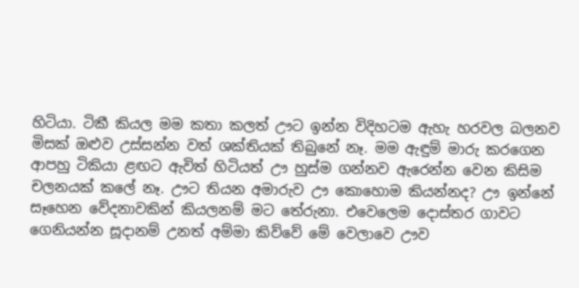හිටියා. ටිකී කියල මම කතා කලත් ඌට ඉන්න විදිහටම ඇහැ හරවල බලනව මිසක් ඔළුව උස්සන්න වත් ශක්තියක් තිබුනේ නෑ. මම ඇඳුම් මාරු කරගෙන ආපහු ටිකියා ළඟට ඇවිත් හිටියත් ඌ හුස්ම ගන්නව ඇරෙන්න වෙන කිසිම චලනයක් කලේ නෑ. ඌට තියන අමාරුව ඌ කොහොම කියන්නද? ඌ ඉන්නේ සෑහෙන වේදනාවකින් කියලනම් මට තේරුනා. එවෙලෙම දොස්තර ගාවට ගෙනියන්න සූදානම් උනත් අම්මා කිව්වේ මේ වෙලාවෙ ඌව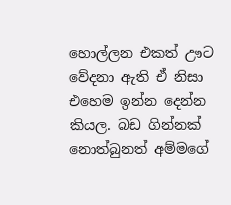හොල්ලන එකත් ඌට වේදනා ඇති ඒ නිසා එහෙම ඉන්න දෙන්න කියල. බඩ ගින්නක් නොත්බුනත් අම්මගේ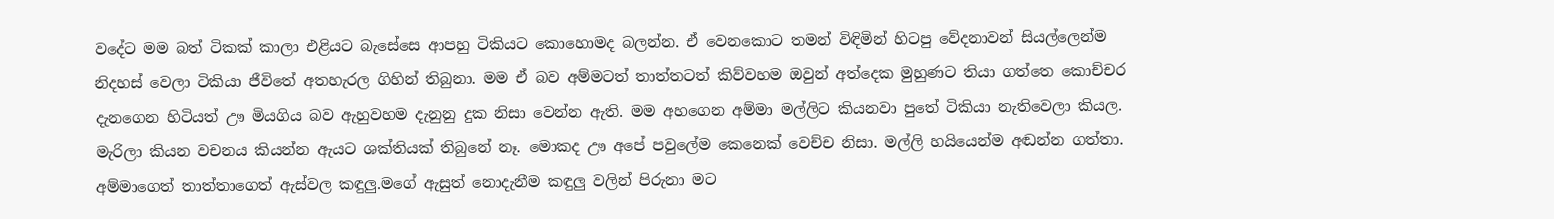වදේට මම බත් ටිකක් කාලා එළියට බැසේසෙ ආපහු ටිකියට කොහොමද බලන්න. ඒ වෙනකොට තමන් විඳිමින් හිටපු වේදනාවන් සියල්ලෙන්ම නිදහස් වෙලා ටිකියා ජීවිතේ අතහැරල ගිහින් තිබුනා. මම ඒ බව අම්මටත් තාත්තටත් කිව්වහම ඔවුන් අත්දෙක මුහුණට තියා ගත්තෙ කොච්චර දැනගෙන හිටියත් ඌ මියගිය බව ඇහුවහම දැනුනු දුක නිසා වෙන්න ඇති. මම අහගෙන අම්මා මල්ලිට කියනවා පුතේ ටිකියා නැතිවෙලා කියල. මැරිලා කියන වචනය කියන්න ඇයට ශක්තියක් තිබුනේ නෑ. මොකද ඌ අපේ පවුලේම කෙනෙක් වෙච්ච නිසා. මල්ලි හයියෙන්ම අඬන්න ගත්තා. අම්මාගෙත් තාත්තාගෙත් ඇස්වල කඳුලු.මගේ ඇසුත් නොදැනීම කඳුලු වලින් පිරුනා මට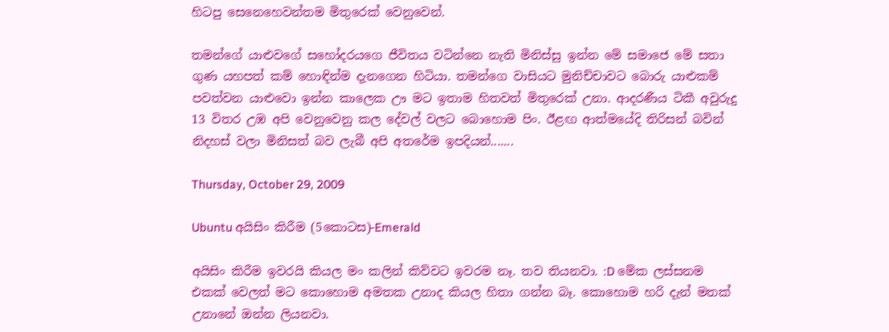හිටපු සෙනෙහෙවන්තම මිතුරෙක් වෙනුවෙන්.

තමන්ගේ යාළුවගේ සහෝදරයගෙ ජීවිතය වටින්නෙ නැති මිනිස්සු ඉන්න මේ සමාජෙ මේ සතා ගුණ යහපත් කම් හොඳින්ම දැනගෙන හිටියා. තමන්ගෙ වාසියට මුනිච්චාවට බොරු යාළුකම් පවත්වන යාළුවො ඉන්න කාලෙක ඌ මට ඉතාම හිතවත් මිතුරෙක් උනා. ආදරණීය ටිකී අවුරුදු 13 විතර උඹ අපි වෙනුවෙනු කල දේවල් වලට බොහොම පිං. ඊළඟ ආත්මයේදි තිරිසන් බවින් නිදහස් වලා මිනිසත් බව ලැබී අපි අතරේම ඉපදියන්.......

Thursday, October 29, 2009

Ubuntu අයිසිං කිරීම (5කොටස)-Emerald

අයිසිං කිරීම ඉවරයි කියල මං කලින් කිව්වට ඉවරම නෑ. තව තියනවා. :D මේක ලස්සනම එකක් වෙලත් මට කොහොම අමතක උනාද කියල හිතා ගන්න බෑ. කොහොම හරි දැන් මතක් උනානේ ඔන්න ලියනවා.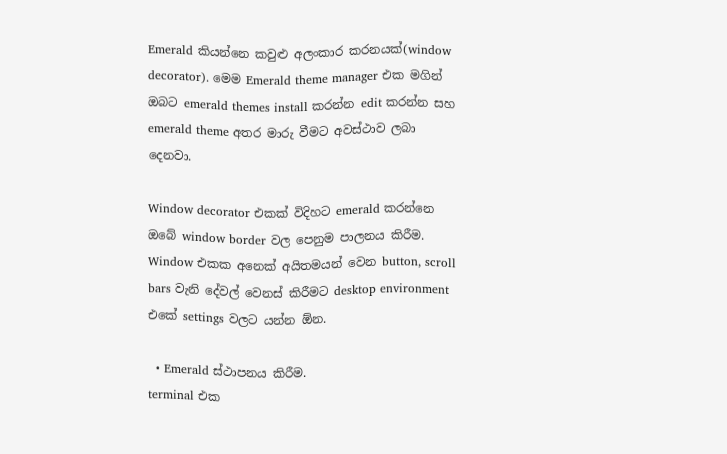Emerald කියන්නෙ කවුළු අලංකාර කරනයක්(window decorator). මෙම Emerald theme manager එක මගින් ඔබට emerald themes install කරන්න edit කරන්න සහ emerald theme අතර මාරු වීමට අවස්ථාව ලබා දෙනවා.

Window decorator එකක් විදිහට emerald කරන්නෙ ඔබේ window border වල පෙනුම පාලනය කිරීම. Window එකක අනෙක් අයිතමයන් වෙන button, scroll bars වැනි දේවල් වෙනස් කිරීමට desktop environment එකේ settings වලට යන්න ඕන.

  • Emerald ස්ථාපනය කිරීම.
terminal එක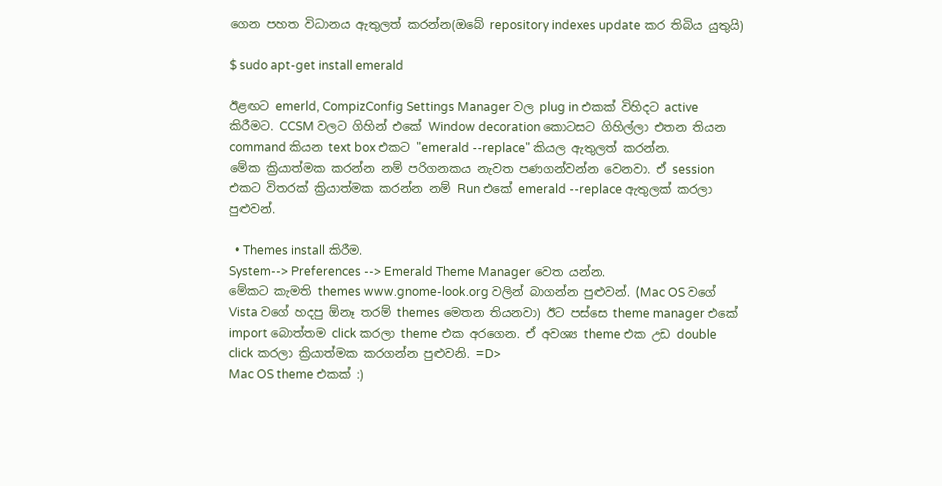ගෙන පහත විධානය ඇතුලත් කරන්න(ඔබේ repository indexes update කර තිබිය යුතුයි)

$ sudo apt-get install emerald

ඊළඟට emerld, CompizConfig Settings Manager වල plug in එකක් විහිදට active කිරීමට. CCSM වලට ගිහින් එකේ Window decoration කොටසට ගිහිල්ලා එතන තියන command කියන text box එකට "emerald --replace" කියල ඇතුලත් කරන්න.
මේක ක්‍රියාත්මක කරන්න නම් පරිගනකය නැවත පණගන්වන්න වෙනවා. ඒ session එකට විතරක් ක්‍රියාත්මක කරන්න නම් Run එකේ emerald --replace ඇතුලක් කරලා පුළුවන්.

  • Themes install කිරීම.
System--> Preferences --> Emerald Theme Manager වෙත යන්න.
මේකට කැමති themes www.gnome-look.org වලින් බාගන්න පුළුවන්. (Mac OS වගේ Vista වගේ හදපු ඕනෑ තරම් themes මෙතන තියනවා) ඊට පස්සෙ theme manager එකේ import බොත්තම click කරලා theme එක අරගෙන. ඒ අවශ්‍ය theme එක උඩ double click කරලා ක්‍රියාත්මක කරගන්න පුළුවනි. =D>
Mac OS theme එකක් :)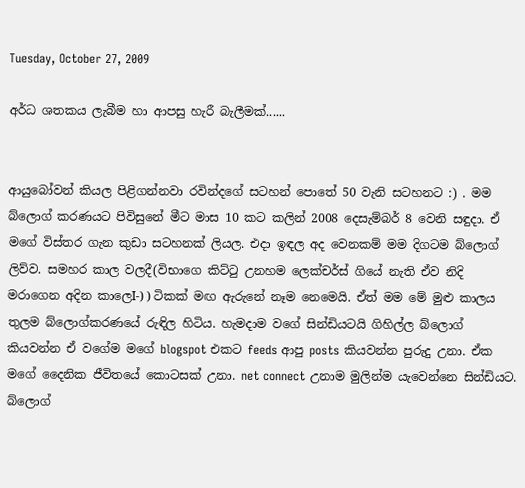Tuesday, October 27, 2009

අර්ධ ශතකය ලැබීම හා ආපසු හැරී බැලීමක්......


ආයුබෝවන් කියල පිළිගන්නවා රවින්දගේ සටහන් පොතේ 50 වැනි සටහනට :) . මම බ්ලොග් කරණයට පිවිසුනේ මීට මාස 10 කට කලින් 2008 දෙසැම්බර් 8 වෙනි සඳුදා. ඒ මගේ විස්තර ගැන කුඩා සටහනක් ලියල. එදා ඉඳල අද වෙනකම් මම දිගටම බ්ලොග් ලිව්ව. සමහර කාල වලදී(විභාගෙ කිට්ටු උනහම ලෙක්චර්ස් ගියේ නැති ඒව නිදි මරාගෙන අදින කාලෙI-) ) ටිකක් මඟ ඇරුනේ නෑම නෙමෙයි. ඒත් මම මේ මුළු කාලය තුලම බ්ලොග්කරණයේ රුඳිල හිටිය. හැමදාම වගේ සින්ඩියටයි ගිහිල්ල බ්ලොග් කියවන්න ඒ වගේම මගේ blogspot එකට feeds ආපු posts කියවන්න පුරුදු උනා. ඒක මගේ දෛනික ජීවිතයේ කොටසක් උනා. net connect උනාම මුලින්ම යැවෙන්නෙ සින්ඩියට. බ්ලොග්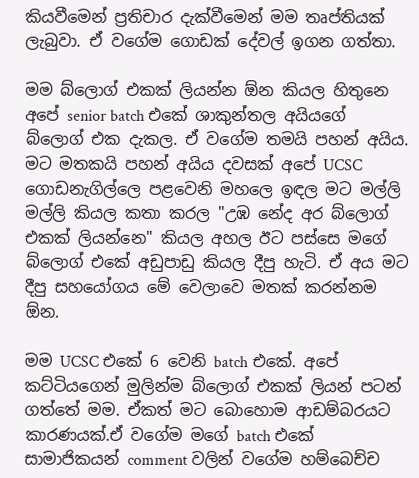කියවීමෙන් ප්‍රතිචාර දැක්වීමෙන් මම තෘප්තියක් ලැබුවා. ඒ වගේම ගොඩක් දේවල් ඉගන ගත්තා.

මම බ්ලොග් එකක් ලියන්න ඕන කියල හිතුනෙ අපේ senior batch එකේ ශාකුන්තල අයියගේ බ්ලොග් එක දැකල. ඒ වගේම තමයි පහන් අයිය. මට මතකයි පහන් අයිය දවසක් අපේ UCSC ගොඩනැගිල්ලෙ පළවෙනි මහලෙ ඉඳල මට මල්ලි මල්ලි කියල කතා කරල "උඹ නේද අර බ්ලොග් එකක් ලියන්නෙ" කියල අහල ඊට පස්සෙ මගේ බ්ලොග් එකේ අඩුපාඩු කියල දීපු හැටි. ඒ අය මට දීපු සහයෝගය මේ වෙලාවෙ මතක් කරන්නම ඕන.

මම UCSC එකේ 6 වෙනි batch එකේ. අපේ කට්ටියගෙන් මුලින්ම බ්ලොග් එකක් ලියන් පටන් ගත්තේ මම. ඒකත් මට බොහොම ආඩම්බරයට කාරණයක්.ඒ වගේම මගේ batch එකේ සාමාජිකයන් comment වලින් වගේම හම්බෙච්ච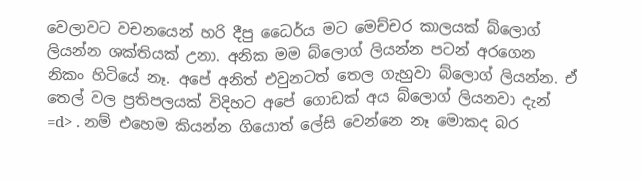වෙලාවට වචනයෙන් හරි දීපු ධෛර්ය මට මෙච්චර කාලයක් බ්ලොග් ලියන්න ශක්තියක් උනා. අනික මම බ්ලොග් ලියන්න පටන් අරගෙන නිකං හිටියේ නෑ. අපේ අනිත් එවුනටත් තෙල ගැහුවා බ්ලොග් ලියන්න. ඒ තෙල් වල ප්‍රතිපලයක් විදිහට අපේ ගොඩක් අය බ්ලොග් ලියනවා දැන් =d> . නම් එහෙම කියන්න ගියොත් ලේසි වෙන්නෙ නෑ මොකද බර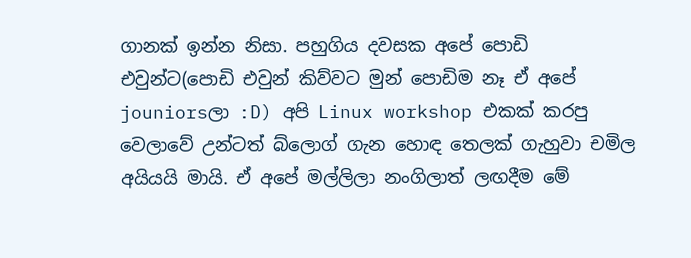ගානක් ඉන්න නිසා. පහුගිය දවසක අපේ පොඩි එවුන්ට(පොඩි එවුන් කිව්වට මුන් පොඩිම නෑ ඒ අපේ jouniorsලා :D) අපි Linux workshop එකක් කරපු වෙලාවේ උන්ටත් බ්ලොග් ගැන හොඳ තෙලක් ගැහුවා චමිල අයියයි මායි. ඒ අපේ මල්ලිලා නංගිලාත් ලඟදීම මේ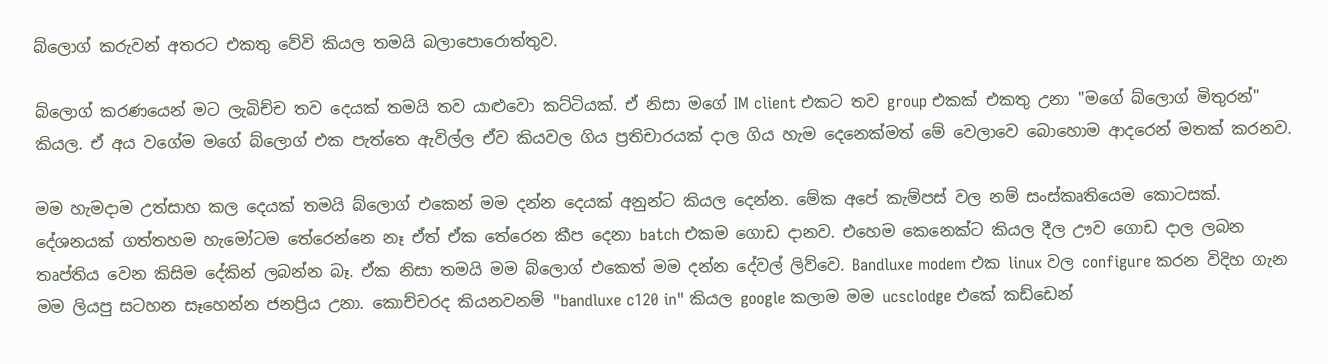බ්ලොග් කරුවන් අතරට එකතු වේවි කියල තමයි බලාපොරොත්තුව.

බ්ලොග් කරණයෙන් මට ලැබිච්ච තව දෙයක් තමයි තව යාළුවො කට්ටියක්. ඒ නිසා මගේ IM client එකට තව group එකක් එකතු උනා "මගේ බ්ලොග් මිතුරන්" කියල. ඒ අය වගේම මගේ බ්ලොග් එක පැත්තෙ ඇවිල්ල ඒව කියවල ගිය ප්‍රතිචාරයක් දාල ගිය හැම දෙනෙක්මත් මේ වෙලාවෙ බොහොම ආදරෙන් මතක් කරනව.

මම හැමදාම උත්සාහ කල දෙයක් තමයි බ්ලොග් එකෙන් මම දන්න දෙයක් අනුන්ට කියල දෙන්න. මේක අපේ කැම්පස් වල නම් සංස්කෘතියෙම කොටසක්. දේශනයක් ගත්තහම හැමෝටම තේරෙන්නෙ නෑ ඒත් ඒක තේරෙන කීප දෙනා batch එකම ගොඩ දානව. එහෙම කෙනෙක්ට කියල දීල ඌව ගොඩ දාල ලබන තෘප්තිය වෙන කිසිම දේකින් ලබන්න බෑ. ඒක නිසා තමයි මම බ්ලොග් එකෙත් මම දන්න දේවල් ලිව්වෙ. Bandluxe modem එක linux වල configure කරන විදිහ ගැන මම ලියපු සටහන සෑහෙන්න ජනප්‍රිය උනා. කොච්චරද කියනවනම් "bandluxe c120 in" කියල google කලාම මම ucsclodge එකේ කඩ්ඩෙන්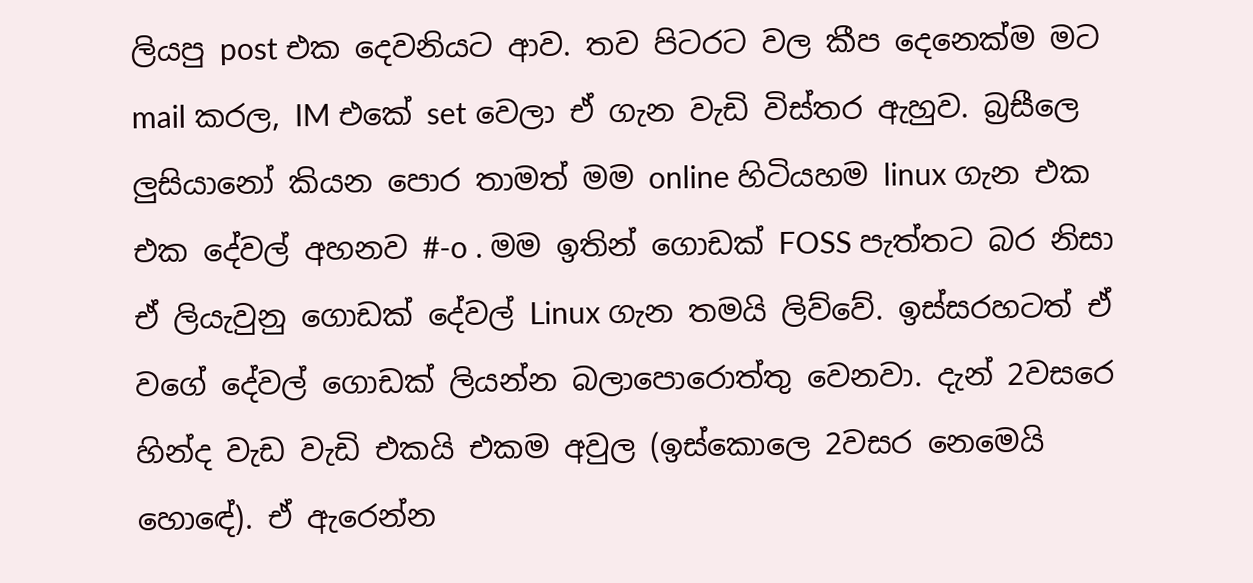ලියපු post එක දෙවනියට ආව. තව පිටරට වල කීප දෙනෙක්ම මට mail කරල, IM එකේ set වෙලා ඒ ගැන වැඩි විස්තර ඇහුව. බ්‍රසීලෙ ලුසියානෝ කියන පොර තාමත් මම online හිටියහම linux ගැන එක එක දේවල් අහනව #-o . මම ඉතින් ගොඩක් FOSS පැත්තට බර නිසා ඒ ලියැවුනු ගොඩක් දේවල් Linux ගැන තමයි ලිව්වේ. ඉස්සරහටත් ඒ වගේ දේවල් ගොඩක් ලියන්න බලාපොරොත්තු වෙනවා. දැන් 2වසරෙ හින්ද වැඩ වැඩි එකයි එකම අවුල (ඉස්කොලෙ 2වසර නෙමෙයි හොඳේ). ඒ ඇරෙන්න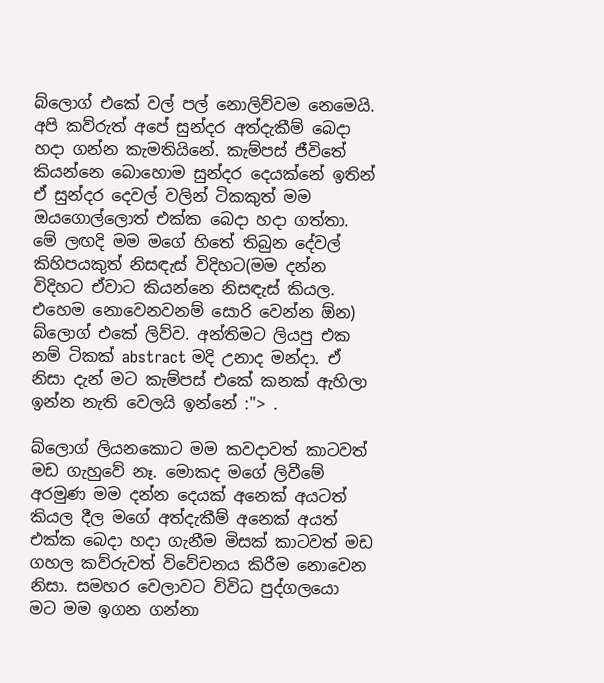බ්ලොග් එකේ වල් පල් නොලිව්වම නෙමෙයි. අපි කව්රුත් අපේ සුන්දර අත්දැකීම් බෙදා හදා ගන්න කැමතියිනේ. කැම්පස් ජීවිතේ කියන්නෙ බොහොම සුන්දර දෙයක්නේ ඉතින් ඒ සුන්දර දෙවල් වලින් ටිකකුත් මම ඔයගොල්ලොත් එක්ක බෙදා හදා ගත්තා. මේ ලඟදි මම මගේ හිතේ තිබුන දේවල් කිහිපයකුත් නිසඳැස් විදිහට(මම දන්න විදිහට ඒවාට කියන්නෙ නිසඳැස් කියල. එහෙම නොවෙනවනම් සොරි වෙන්න ඕන) බ්ලොග් එකේ ලිව්ව. අන්තිමට ලියපු එක නම් ටිකක් abstract මදි උනාද මන්දා. ඒ නිසා දැන් මට කැම්පස් එකේ කනක් ඇහිලා ඉන්න නැති වෙලයි ඉන්නේ :"> .

බ්ලොග් ලියනකොට මම කවදාවත් කාටවත් මඩ ගැහුවේ නෑ. මොකද මගේ ලිවීමේ අරමුණ මම දන්න දෙයක් අනෙක් අයටත් කියල දීල මගේ අත්දැකීම් අනෙක් අයත් එක්ක බෙදා හදා ගැනීම මිසක් කාටවත් මඩ ගහල කව්රුවත් විවේචනය කිරීම නොවෙන නිසා. සමහර වෙලාවට විවිධ පුද්ගලයො මට මම ඉගන ගන්නා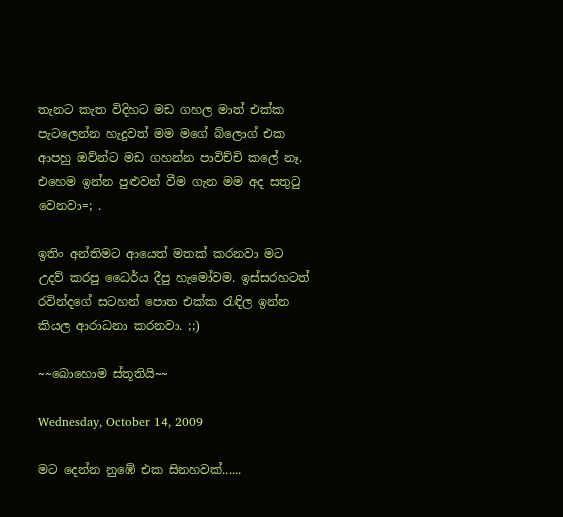තැනට කැත විදිහට මඩ ගහල මාත් එක්ක පැටලෙන්න හැදුවත් මම මගේ බ්ලොග් එක ආපහු ඔව්න්ට මඩ ගහන්න පාවිච්චි කලේ නෑ. එහෙම ඉන්න පුළුවන් වීම ගැන මම අද සතුටු වෙනවා=; .

ඉතිං අන්තිමට ආයෙත් මතක් කරනවා මට උදව් කරපු ධෛර්ය දීපු හැමෝවම. ඉස්සරහටත් රවින්දගේ සටහන් පොත එක්ක රැඳිල ඉන්න කියල ආරාධනා කරනවා. ;;)

~~බොහොම ස්තූතියි~~

Wednesday, October 14, 2009

මට දෙන්න නුඹේ එක සිනහවක්......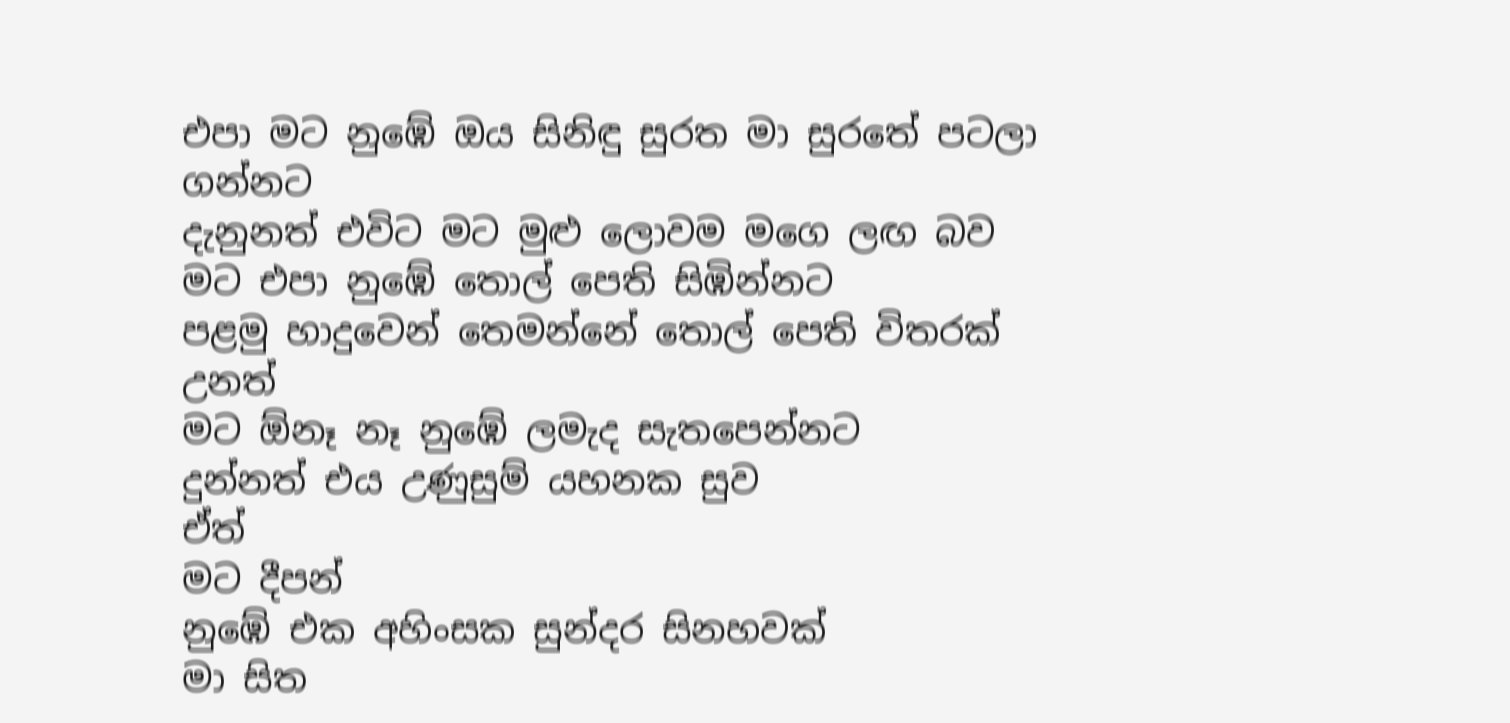එපා මට නුඹේ ඔය සිනිඳු සුරත මා සුරතේ පටලා ගන්නට
දැනුනත් එවිට මට මුළු ලොවම මගෙ ලඟ බව
මට එපා නුඹේ තොල් පෙති සිඹින්නට
පළමු හාදුවෙන් තෙමන්නේ තොල් පෙති විතරක් උනත්
මට ඕනෑ නෑ නුඹේ ලමැද සැතපෙන්නට
දුන්නත් එය උණුසුම් යහනක සුව
ඒත්
මට දීපන්
නුඹේ එක අහිංසක සුන්දර සිනහවක්
මා සිත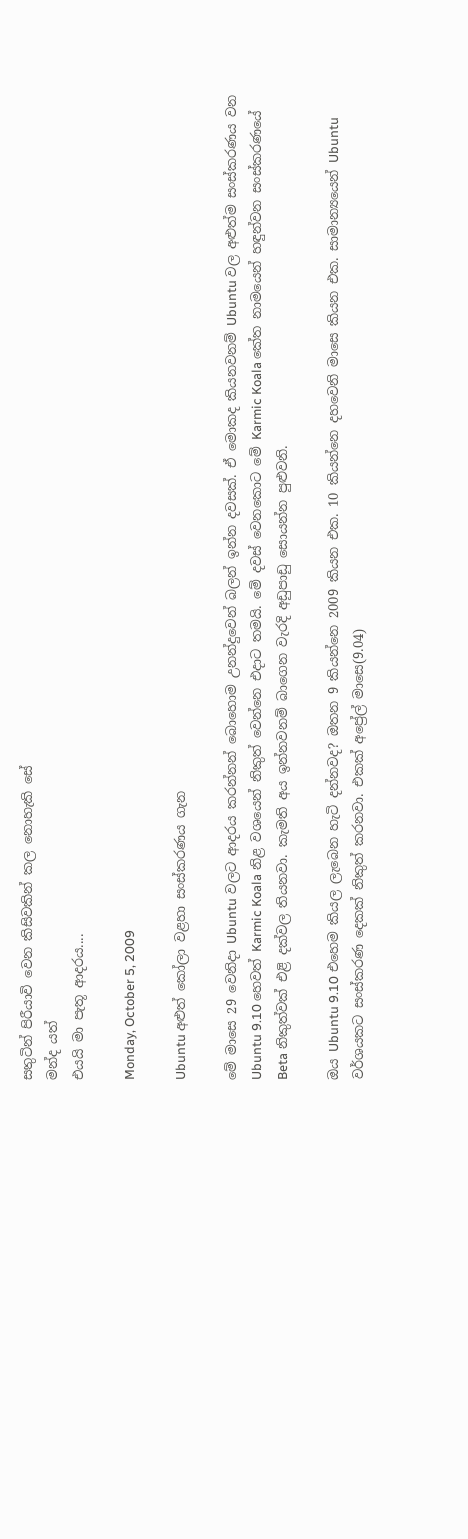සතුටින් පිරීයාවි වෙන කිසිවකින් කල නොහැකි සේ
මන්ද යත්
එයයි මා පැතූ ආදරය....

Monday, October 5, 2009

Ubuntu අළුත් කෝලා වළහා සංස්කරණය ගැන

මේ මාසෙ 29 වෙනිදා Ubuntu වලට ආදරය කරන්නන් බොහොම උනන්දුවෙන් බලන් ඉන්න දවසක්. ඒ මොකද කියනවනම් Ubuntu වල අළුත්ම සංස්කරණය වන Ubuntu 9.10 හෙවත් Karmic Koala නිළ වශයෙන් නිකුත් වෙන්නෙ එදාට තමයි. මේ දවස් වෙනකොට මේ Karmic Koala කේත නාමයෙන් හඳුන්වන සංස්කරණයේ Beta නිකුත්වක් එළි දක්වල තියනවා. කැමති අය ඉන්නවනම් බාගෙන වැරදි අඩුපාඩු සොයන්න පුළුවනි.

ඔය Ubuntu 9.10 එහෙම කියල ලැබෙන හැටි දන්නවද? ඔතන 9 කියන්නෙ 2009 කියන එක. 10 කියන්නෙ දහවෙනි මාසෙ කියන එක. සාමාන්‍යයෙන් Ubuntu වර්ශයකට සංස්කරණ දෙකක් නිකුත් කරනවා. එකක් අප්‍රේල් මාසෙ(9.04)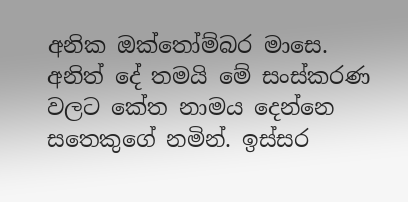අනික ඔක්තෝම්බර මාසෙ. අනිත් දේ තමයි මේ සංස්කරණ වලට කේත නාමය දෙන්නෙ සතෙකුගේ නමින්. ඉස්සර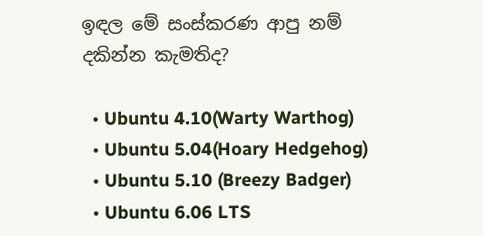ඉඳල මේ සංස්කරණ ආපු නම් දකින්න කැමතිද?

  • Ubuntu 4.10(Warty Warthog)
  • Ubuntu 5.04(Hoary Hedgehog)
  • Ubuntu 5.10 (Breezy Badger)
  • Ubuntu 6.06 LTS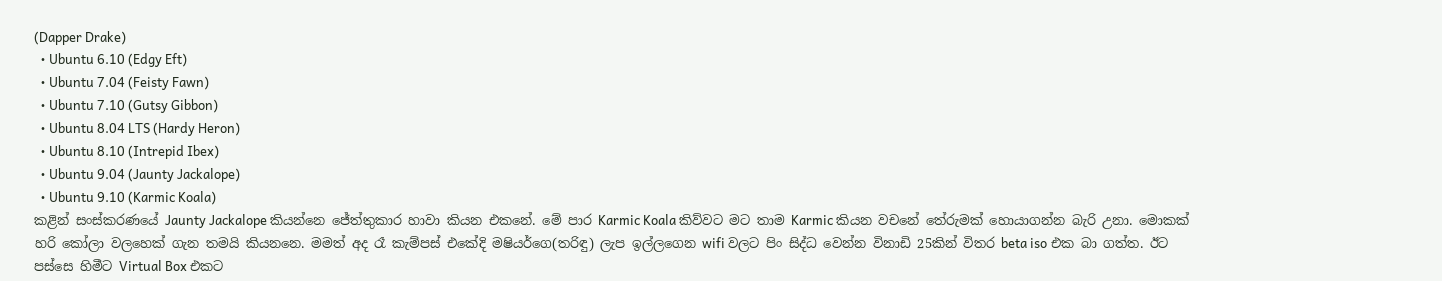(Dapper Drake)
  • Ubuntu 6.10 (Edgy Eft)
  • Ubuntu 7.04 (Feisty Fawn)
  • Ubuntu 7.10 (Gutsy Gibbon)
  • Ubuntu 8.04 LTS (Hardy Heron)
  • Ubuntu 8.10 (Intrepid Ibex)
  • Ubuntu 9.04 (Jaunty Jackalope)
  • Ubuntu 9.10 (Karmic Koala)
කළින් සංස්කරණයේ Jaunty Jackalope කියන්නෙ ජේත්තුකාර හාවා කියන එකනේ. මේ පාර Karmic Koala කිව්වට මට තාම Karmic කියන වචනේ තේරුමක් හොයාගන්න බැරි උනා. මොකක් හරි කෝලා වලහෙක් ගැන තමයි කියනනෙ. මමත් අද රෑ කැම්පස් එකේදි මෂියර්ගෙ(තරිඳු) ලැප ඉල්ලගෙන wifi වලට පිං සිද්ධ වෙන්න විනාඩි 25කින් විතර beta iso එක බා ගත්ත. ඊට පස්සෙ හිමීට Virtual Box එකට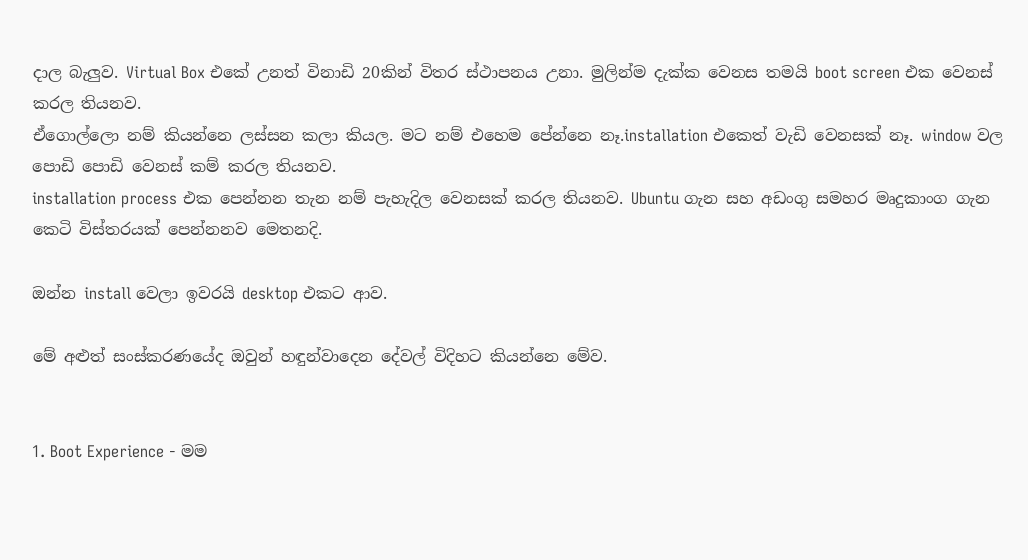දාල බැලුව. Virtual Box එකේ උනත් විනාඩි 20කින් විතර ස්ථාපනය උනා. මුලින්ම දැක්ක වෙනස තමයි boot screen එක වෙනස් කරල තියනව.
ඒගොල්ලො නම් කියන්නෙ ලස්සන කලා කියල. මට නම් එහෙම පේන්නෙ නෑ.installation එකෙත් වැඩි වෙනසක් නෑ. window වල පොඩි පොඩි වෙනස් කම් කරල තියනව.
installation process එක පෙන්නන තැන නම් පැහැදිල වෙනසක් කරල තියනව. Ubuntu ගැන සහ අඩංගු සමහර මෘදුකාංග ගැන කෙටි විස්තරයක් පෙන්නනව මෙතනදි.

ඔන්න install වෙලා ඉවරයි desktop එකට ආව.

මේ අළුත් සංස්කරණයේද ඔවුන් හඳුන්වාදෙන දේවල් විදිහට කියන්නෙ මේව.


1. Boot Experience - මම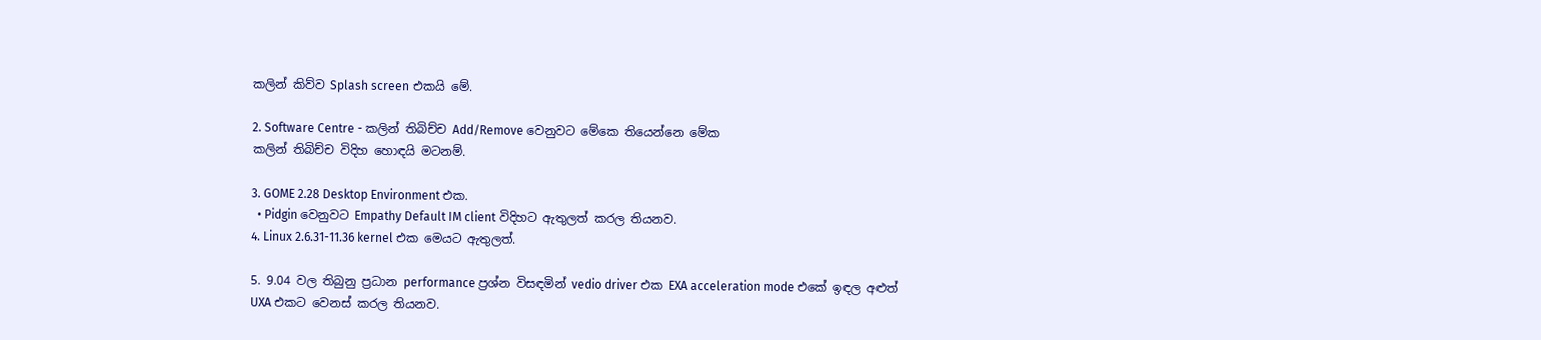කලින් කිව්ව Splash screen එකයි මේ.

2. Software Centre - කලින් තිබිච්ච Add/Remove වෙනුවට මේකෙ තියෙන්නෙ මේක
කලින් තිබිච්ච විදිහ හොඳයි මටනම්.

3. GOME 2.28 Desktop Environment එක.
  • Pidgin වෙනුවට Empathy Default IM client විදිහට ඇතුලත් කරල තියනව.
4. Linux 2.6.31-11.36 kernel එක මෙයට ඇතුලත්.

5. 9.04 වල තිබුනු ප්‍රධාන performance ප්‍රශ්න විසඳමින් vedio driver එක EXA acceleration mode එකේ ඉඳල අළුත් UXA එකට වෙනස් කරල තියනව.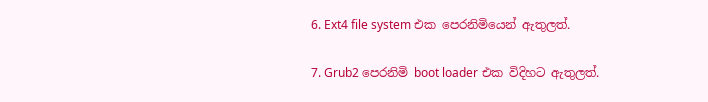6. Ext4 file system එක පෙරනිමියෙන් ඇතුලත්.

7. Grub2 පෙරනිමි boot loader එක විදිහට ඇතුලත්.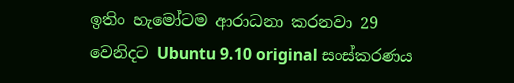ඉතිං හැමෝටම ආරාධනා කරනවා 29 වෙනිදට Ubuntu 9.10 original සංස්කරණය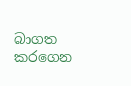බාගත කරගෙන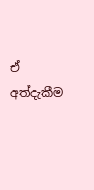ඒ අත්දැකීම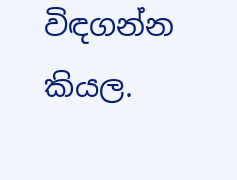විඳගන්න කියල.